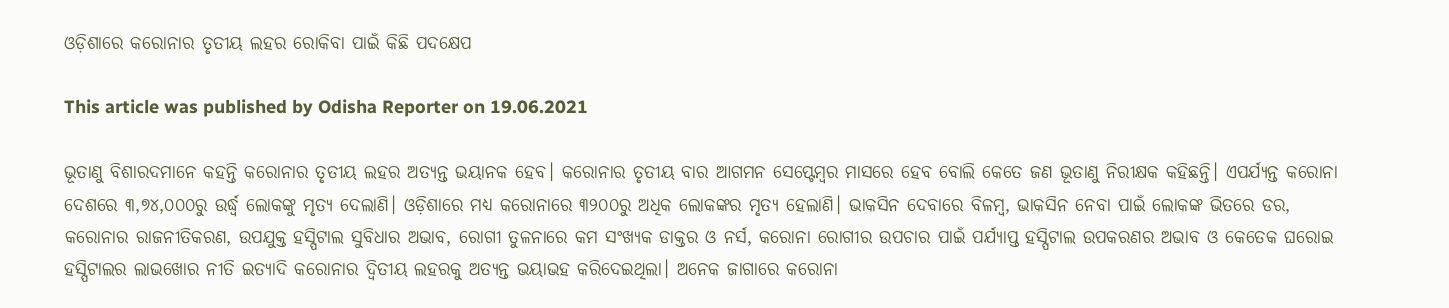ଓଡ଼ିଶାରେ କରୋନାର ତୃତୀୟ ଲହର ରୋକିବା ପାଇଁ କିଛି ପଦକ୍ଷେପ

This article was published by Odisha Reporter on 19.06.2021

ଭୂତାଣୁ ବିଶାରଦମାନେ କହନ୍ତି କରୋନାର ତୃତୀୟ ଲହର ଅତ୍ୟନ୍ତ ଭୟାନକ ହେବ। କରୋନାର ତୃତୀୟ ବାର ଆଗମନ ସେପ୍ଟେମ୍ବର ମାସରେ ହେବ ବୋଲି କେତେ ଜଣ ଭୂତାଣୁ ନିରୀକ୍ଷକ କହିଛନ୍ତି। ଏପର୍ଯ୍ୟନ୍ତ କରୋନା ଦେଶରେ ୩,୭୪,୦୦୦ରୁ ଉର୍ଦ୍ଧ୍ୱ ଲୋକଙ୍କୁ ମୃତ୍ୟ ଦେଲାଣି। ଓଡ଼ିଶାରେ ମଧ୍ୟ କରୋନାରେ ୩୨୦୦ରୁ ଅଧିକ ଲୋକଙ୍କର ମୃତ୍ୟ ହେଲାଣି। ଭାକସିନ ଦେବାରେ ବିଳମ୍ବ, ଭାକସିନ ନେବା ପାଇଁ ଲୋକଙ୍କ ଭିତରେ ଡର, କରୋନାର ରାଜନୀତିକରଣ, ଉପଯୁକ୍ତ ହସ୍ପିଟାଲ ସୁବିଧାର ଅଭାବ, ରୋଗୀ ତୁଳନାରେ କମ ସଂଖ୍ୟକ ଡାକ୍ତର ଓ ନର୍ସ, କରୋନା ରୋଗୀର ଉପଚାର ପାଇଁ ପର୍ଯ୍ୟାପ୍ତ ହସ୍ପିଟାଲ ଉପକରଣର ଅଭାବ ଓ କେତେକ ଘରୋଇ ହସ୍ପିଟାଲର ଲାଭଖୋର ନୀତି ଇତ୍ୟାଦି କରୋନାର ଦ୍ଵିତୀୟ ଲହରକୁ ଅତ୍ୟନ୍ତ ଭୟାଭହ କରିଦେଇଥିଲା। ଅନେକ ଜାଗାରେ କରୋନା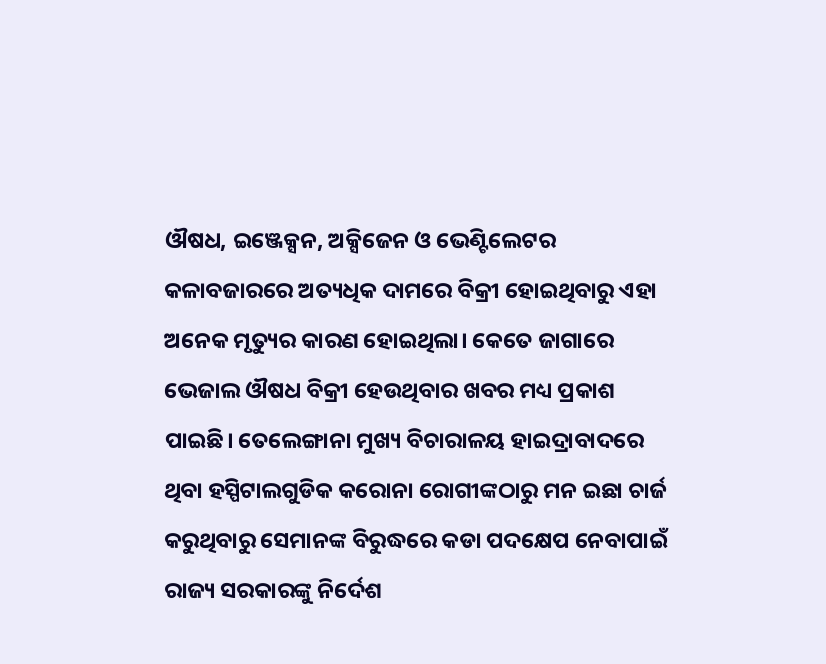ଔଷଧ, ଇଞ୍ଜେକ୍ସନ, ଅକ୍ସିଜେନ ଓ ଭେଣ୍ଟିଲେଟର କଳାବଜାରରେ ଅତ୍ୟଧିକ ଦାମରେ ବିକ୍ରୀ ହୋଇଥିବାରୁ ଏହା ଅନେକ ମୃତ୍ୟୁର କାରଣ ହୋଇଥିଲା। କେତେ ଜାଗାରେ ଭେଜାଲ ଔଷଧ ବିକ୍ରୀ ହେଉଥିବାର ଖବର ମଧ୍ୟ ପ୍ରକାଶ ପାଇଛି। ତେଲେଙ୍ଗାନା ମୁଖ୍ୟ ବିଚାରାଳୟ ହାଇଦ୍ରାବାଦରେ ଥିବା ହସ୍ପିଟାଲଗୁଡିକ କରୋନା ରୋଗୀଙ୍କଠାରୁ ମନ ଇଛା ଚାର୍ଜ କରୁଥିବାରୁ ସେମାନଙ୍କ ବିରୁଦ୍ଧରେ କଡା ପଦକ୍ଷେପ ନେବାପାଇଁ  ରାଜ୍ୟ ସରକାରଙ୍କୁ ନିର୍ଦେଶ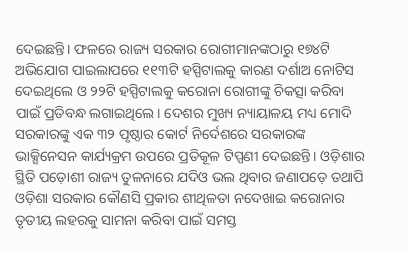ଦେଇଛନ୍ତି। ଫଳରେ ରାଜ୍ୟ ସରକାର ରୋଗୀମାନଙ୍କଠାରୁ ୧୭୪ଟି ଅଭିଯୋଗ ପାଇଲାପରେ ୧୧୩ଟି ହସ୍ପିଟାଲକୁ କାରଣ ଦର୍ଶାଅ ନୋଟିସ ଦେଇଥିଲେ ଓ ୨୨ଟି ହସ୍ପିଟାଲକୁ କରୋନା ରୋଗୀଙ୍କୁ ଚିକତ୍ସା କରିବା ପାଇଁ ପ୍ରତିବନ୍ଧ ଲଗାଇଥିଲେ। ଦେଶର ମୁଖ୍ୟ ନ୍ୟାୟାଳୟ ମଧ୍ୟ ମୋଦି ସରକାରଙ୍କୁ ଏକ ୩୨ ପୃଷ୍ଠାର କୋର୍ଟ ନିର୍ଦେଶରେ ସରକାରଙ୍କ ଭାକ୍ସିନେସନ କାର୍ଯ୍ୟକ୍ରମ ଉପରେ ପ୍ରତିକୂଳ ଟିପ୍ପଣୀ ଦେଇଛନ୍ତି। ଓଡ଼ିଶାର ସ୍ଥିତି ପଡ଼ୋଶୀ ରାଜ୍ୟ ତୁଳନାରେ ଯଦିଓ ଭଲ ଥିବାର ଜଣାପଡ଼େ ତଥାପି ଓଡ଼ିଶା ସରକାର କୌଣସି ପ୍ରକାର ଶୀଥିଳତା ନଦେଖାଇ କରୋନାର ତୃତୀୟ ଲହରକୁ ସାମନା କରିବା ପାଇଁ ସମସ୍ତ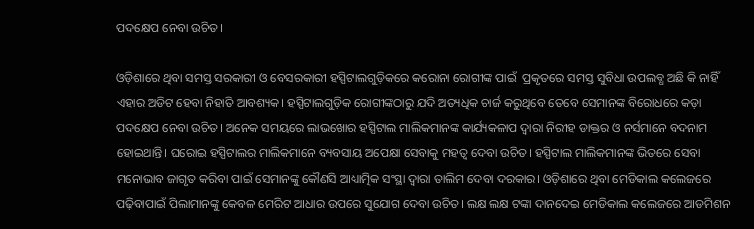ପଦକ୍ଷେପ ନେବା ଉଚିତ।

ଓଡ଼ିଶାରେ ଥିବା ସମସ୍ତ ସରକାରୀ ଓ ବେସରକାରୀ ହସ୍ପିଟାଲଗୁଡ଼ିକରେ କରୋନା ରୋଗୀଙ୍କ ପାଇଁ  ପ୍ରକୃତରେ ସମସ୍ତ ସୁବିଧା ଉପଲବ୍ଧ ଅଛି କି ନାହିଁ ଏହାର ଅଡିଟ ହେବା ନିହାତି ଆବଶ୍ୟକ। ହସ୍ପିଟାଲଗୁଡ଼ିକ ରୋଗୀଙ୍କଠାରୁ ଯଦି ଅତ୍ୟଧିକ ଚାର୍ଜ କରୁଥିବେ ତେବେ ସେମାନଙ୍କ ବିରୋଧରେ କଡ଼ା ପଦକ୍ଷେପ ନେବା ଉଚିତ। ଅନେକ ସମୟରେ ଲାଭଖୋର ହସ୍ପିଟାଲ ମାଲିକମାନଙ୍କ କାର୍ଯ୍ୟକଳାପ ଦ୍ୱାରା ନିରୀହ ଡାକ୍ତର ଓ ନର୍ସମାନେ ବଦନାମ ହୋଇଥାନ୍ତି। ଘରୋଇ ହସ୍ପିଟାଲର ମାଲିକମାନେ ବ୍ୟବସାୟ ଅପେକ୍ଷା ସେବାକୁ ମହତ୍ୱ ଦେବା ଉଚିତ। ହସ୍ପିଟାଲ ମାଲିକମାନଙ୍କ ଭିତରେ ସେବା ମନୋଭାବ ଜାଗୃତ କରିବା ପାଇଁ ସେମାନଙ୍କୁ କୌଣସି ଆଧ୍ୟାତ୍ମିକ ସଂସ୍ଥା ଦ୍ୱାରା ତାଲିମ ଦେବା ଦରକାର। ଓଡ଼ିଶାରେ ଥିବା ମେଡିକାଲ କଲେଜରେ ପଢ଼ିବାପାଇଁ ପିଲାମାନଙ୍କୁ କେବଳ ମେରିଟ ଆଧାର ଉପରେ ସୁଯୋଗ ଦେବା ଉଚିତ। ଲକ୍ଷ ଲକ୍ଷ ଟଙ୍କା ଦାନଦେଇ ମେଡିକାଲ କଲେଜରେ ଆଡମିଶନ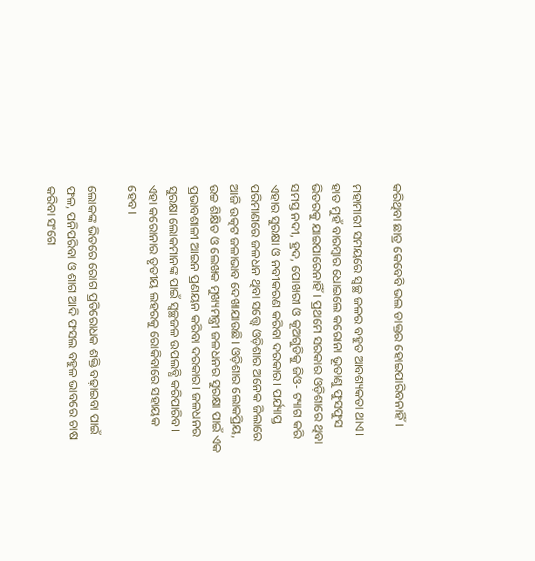କରିଥିବା ଛାତ୍ର କେବେବି ଭଲ ଡାକ୍ତର ହୋଇପାରିବନାହିଁ।

ମହାମାରୀ ସମୟରେ ସ୍ଵଚ୍ଛ ଜଳର ବହୁତ ଆବଶ୍ୟକତା ଥାଏ। ହାତ ମୁହଁ ବାରମ୍ବାର ଧୋଇଲେ କରୋନା ଭୂତାଣୁ ଫୁସଫୁସ ଭିତରକୁ ଯାଇପାରେନାହିଁ। ପ୍ରଥମେ ସରକାର ଓଡ଼ିଶାରେ ଥିବା ସମସ୍ତ ନଦୀ, ହ୍ରଦ, ପୋଖରୀ ଓ କୂଅଗୁଡିକୁ ଜିଓ- ଟ୍ୟାଗ କରି ଏହାର ସୁରକ୍ଷା ଓ ନବୀକରଣ କରିବା ଦରକାର। ପର୍ଯ୍ୟାପ୍ତ ପରିମାଣରେ ଜଳଧନ ଥିବା ସତ୍ତ୍ୱେ ଓଡ଼ିଶାର ଅନେକ ଜିଲାରେ ଆଜି ଉତ୍କଟ ଜଳାଭାବ ଦେଖାଯାଉଛି। ଓଡ଼ିଶାର ଲୋକପ୍ରିୟ, ଉଚ୍ଚ ଶିକ୍ଷିତ ଓ ଲେଖକ ମୁଖ୍ୟମନ୍ତ୍ରୀ ଜଳଧନର ସୁରକ୍ଷା ପାଇଁ ଏକ ପ୍ରଭାବଶାଳୀ ଆଇନ ପ୍ରଣୟନ କରିବା ଦରକାର। ଜଳଧନର ସୁରକ୍ଷା ଲୋକମାନଙ୍କ ପାଇଁ ସ୍ଵଚ୍ଛଜଳ ଉପଲବ୍ଧି କରିପାରିବ।  ଏହା କରୋନାର ତୃତୀୟ ଲହରକୁ ରୋକିବାରେ ସହାୟକ ହେବ।

ଲୋକଙ୍କ ଭିତରେ ରୋଗ ପ୍ରତିରୋଧକ ଶକ୍ତି ବଢ଼ାଇବା ପାଇଁ ଫଳ, ପନିପରିବା ଓ ଶାଗ ଆଦି ଫସଲ ବହୁଳ ଭାବରେ ଚାଷ କରିବା ସଂଗେ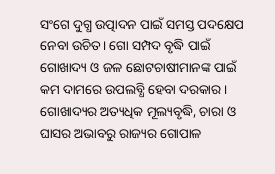ସଂଗେ ଦୁଗ୍ଧ ଉତ୍ପାଦନ ପାଇଁ ସମସ୍ତ ପଦକ୍ଷେପ ନେବା ଉଚିତ। ଗୋ ସମ୍ପଦ ବୃଦ୍ଧି ପାଇଁ ଗୋଖାଦ୍ୟ ଓ ଜଳ ଛୋଟଚାଷୀମାନଙ୍କ ପାଇଁ କମ ଦାମରେ ଉପଲବ୍ଧି ହେବା ଦରକାର। ଗୋଖାଦ୍ୟର ଅତ୍ୟଧିକ ମୂଲ୍ୟବୃଦ୍ଧି, ଚାରା ଓ ଘାସର ଅଭାବରୁ ରାଜ୍ୟର ଗୋପାଳ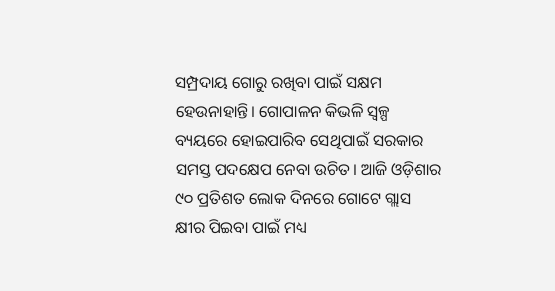ସମ୍ପ୍ରଦାୟ ଗୋରୁ ରଖିବା ପାଇଁ ସକ୍ଷମ ହେଉନାହାନ୍ତି। ଗୋପାଳନ କିଭଳି ସ୍ୱଳ୍ପ ବ୍ୟୟରେ ହୋଇପାରିବ ସେଥିପାଇଁ ସରକାର ସମସ୍ତ ପଦକ୍ଷେପ ନେବା ଉଚିତ। ଆଜି ଓଡ଼ିଶାର ୯୦ ପ୍ରତିଶତ ଲୋକ ଦିନରେ ଗୋଟେ ଗ୍ଲାସ କ୍ଷୀର ପିଇବା ପାଇଁ ମଧ୍ୟ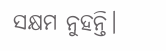ସକ୍ଷମ ନୁହନ୍ତି।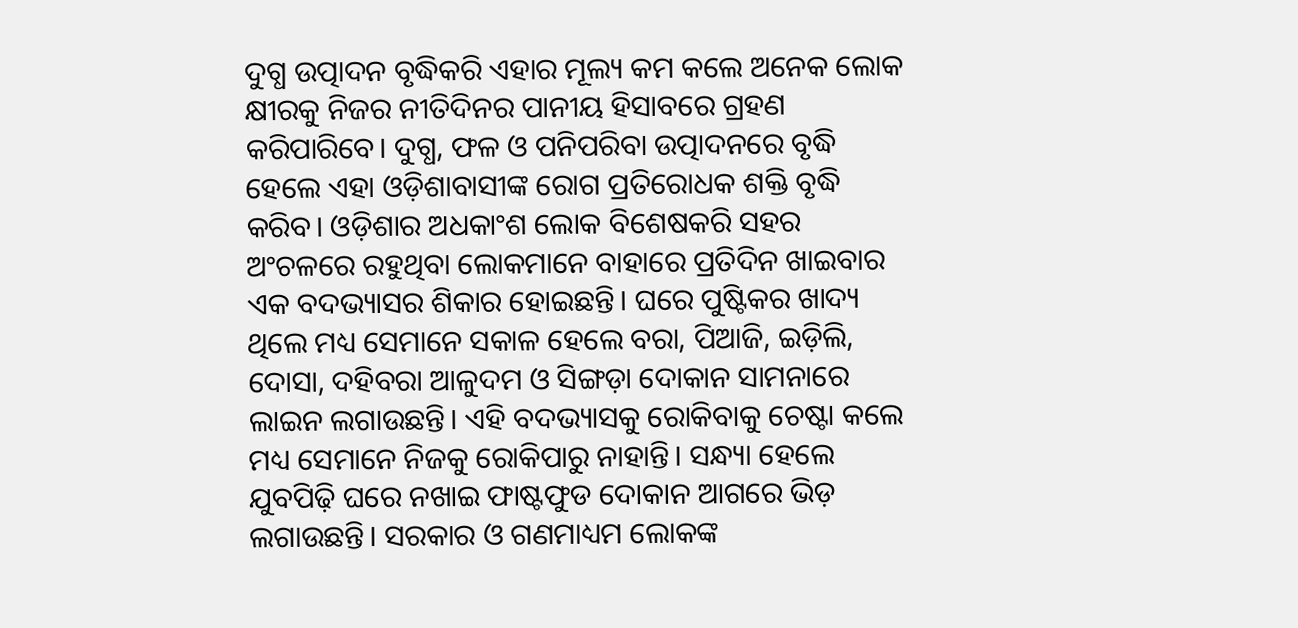ଦୁଗ୍ଧ ଉତ୍ପାଦନ ବୃଦ୍ଧିକରି ଏହାର ମୂଲ୍ୟ କମ କଲେ ଅନେକ ଲୋକ କ୍ଷୀରକୁ ନିଜର ନୀତିଦିନର ପାନୀୟ ହିସାବରେ ଗ୍ରହଣ କରିପାରିବେ। ଦୁଗ୍ଧ, ଫଳ ଓ ପନିପରିବା ଉତ୍ପାଦନରେ ବୃଦ୍ଧି ହେଲେ ଏହା ଓଡ଼ିଶାବାସୀଙ୍କ ରୋଗ ପ୍ରତିରୋଧକ ଶକ୍ତି ବୃଦ୍ଧି କରିବ। ଓଡ଼ିଶାର ଅଧକାଂଶ ଲୋକ ବିଶେଷକରି ସହର ଅଂଚଳରେ ରହୁଥିବା ଲୋକମାନେ ବାହାରେ ପ୍ରତିଦିନ ଖାଇବାର ଏକ ବଦଭ୍ୟାସର ଶିକାର ହୋଇଛନ୍ତି। ଘରେ ପୁଷ୍ଟିକର ଖାଦ୍ୟ ଥିଲେ ମଧ୍ୟ ସେମାନେ ସକାଳ ହେଲେ ବରା, ପିଆଜି, ଇଡ଼ିଲି, ଦୋସା, ଦହିବରା ଆଳୁଦମ ଓ ସିଙ୍ଗଡ଼ା ଦୋକାନ ସାମନାରେ ଲାଇନ ଲଗାଉଛନ୍ତି। ଏହି ବଦଭ୍ୟାସକୁ ରୋକିବାକୁ ଚେଷ୍ଟା କଲେ ମଧ୍ୟ ସେମାନେ ନିଜକୁ ରୋକିପାରୁ ନାହାନ୍ତି। ସନ୍ଧ୍ୟା ହେଲେ ଯୁବପିଢ଼ି ଘରେ ନଖାଇ ଫାଷ୍ଟଫୁଡ ଦୋକାନ ଆଗରେ ଭିଡ଼ ଲଗାଉଛନ୍ତି। ସରକାର ଓ ଗଣମାଧ୍ୟମ ଲୋକଙ୍କ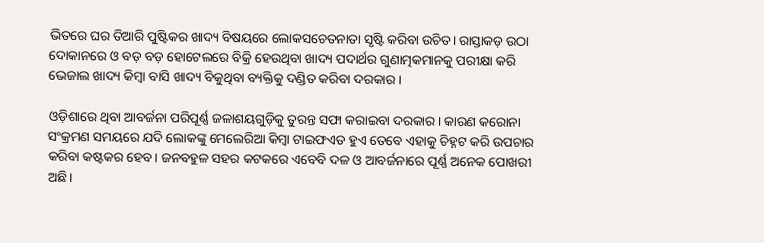ଭିତରେ ଘର ତିଆରି ପୁଷ୍ଟିକର ଖାଦ୍ୟ ବିଷୟରେ ଲୋକସଚେତନାତା ସୃଷ୍ଟି କରିବା ଉଚିତ। ରାସ୍ତାକଡ଼ ଉଠା ଦୋକାନରେ ଓ ବଡ଼ ବଡ଼ ହୋଟେଲରେ ବିକ୍ରି ହେଉଥିବା ଖାଦ୍ୟ ପଦାର୍ଥର ଗୁଣାତ୍ମକମାନକୁ ପରୀକ୍ଷା କରି ଭେଜାଲ ଖାଦ୍ୟ କିମ୍ବା ବାସି ଖାଦ୍ୟ ବିକୁଥିବା ବ୍ୟକ୍ତିକୁ ଦଣ୍ଡିତ କରିବା ଦରକାର।

ଓଡ଼ିଶାରେ ଥିବା ଆବର୍ଜନା ପରିପୂର୍ଣ୍ଣ ଜଳାଶୟଗୁଡ଼ିକୁ ତୁରନ୍ତ ସଫା କରାଇବା ଦରକାର। କାରଣ କରୋନା ସଂକ୍ରମଣ ସମୟରେ ଯଦି ଲୋକଙ୍କୁ ମେଲେରିଆ କିମ୍ବା ଟାଇଫଏଡ ହୁଏ ତେବେ ଏହାକୁ ଚିହ୍ନଟ କରି ଉପଚାର କରିବା କଷ୍ଟକର ହେବ। ଜନବହୁଳ ସହର କଟକରେ ଏବେବି ଦଳ ଓ ଆବର୍ଜନାରେ ପୂର୍ଣ୍ଣ ଅନେକ ପୋଖରୀ ଅଛି।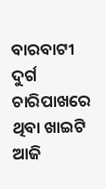ବାରବାଟୀ ଦୁର୍ଗ ଚାରିପାଖରେ ଥିବା ଖାଇଟି ଆଜି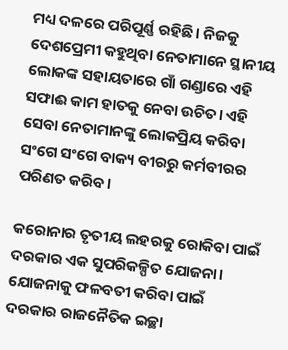ମଧ୍ୟ ଦଳରେ ପରିପୂର୍ଣ୍ଣ ରହିଛି। ନିଜକୁ ଦେଶପ୍ରେମୀ କହୁଥିବା ନେତାମାନେ ସ୍ଥାନୀୟ ଲୋକଙ୍କ ସହାୟତାରେ ଗାଁ ଗଣ୍ଡାରେ ଏହି ସଫାଈ କାମ ହାତକୁ ନେବା ଉଚିତ। ଏହି ସେବା ନେତାମାନଙ୍କୁ ଲୋକପ୍ରିୟ କରିବା ସଂଗେ ସଂଗେ ବାକ୍ୟ ବୀରରୁ କର୍ମବୀରର ପରିଣତ କରିବ।

କରୋନାର ତୃତୀୟ ଲହରକୁ ରୋକିବା ପାଇଁ ଦରକାର ଏକ ସୁପରିକଳ୍ପିତ ଯୋଜନା। ଯୋଜନାକୁ ଫଳବତୀ କରିବା ପାଇଁ ଦରକାର ରାଜନୈତିକ ଇଚ୍ଛା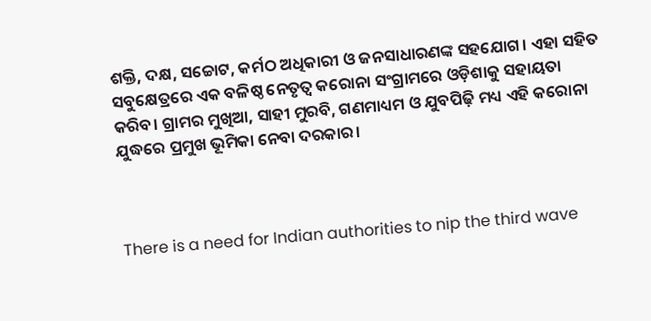ଶକ୍ତି, ଦକ୍ଷ, ସଚ୍ଚୋଟ, କର୍ମଠ ଅଧିକାରୀ ଓ ଜନସାଧାରଣଙ୍କ ସହଯୋଗ। ଏହା ସହିତ ସବୁକ୍ଷେତ୍ରରେ ଏକ ବଳିଷ୍ଠ ନେତୃତ୍ୱ କରୋନା ସଂଗ୍ରାମରେ ଓଡ଼ିଶାକୁ ସହାୟତା କରିବ। ଗ୍ରାମର ମୁଖିଆ, ସାହୀ ମୁରବି, ଗଣମାଧ୍ୟମ ଓ ଯୁବପିଢ଼ି ମଧ୍ୟ ଏହି କରୋନା ଯୁଦ୍ଧରେ ପ୍ରମୁଖ ଭୂମିକା ନେବା ଦରକାର।



There is a need for Indian authorities to nip the third wave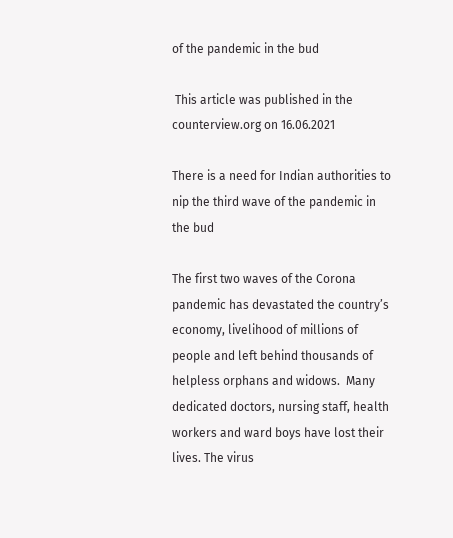of the pandemic in the bud

 This article was published in the counterview.org on 16.06.2021

There is a need for Indian authorities to nip the third wave of the pandemic in the bud

The first two waves of the Corona pandemic has devastated the country’s economy, livelihood of millions of people and left behind thousands of helpless orphans and widows.  Many dedicated doctors, nursing staff, health workers and ward boys have lost their lives. The virus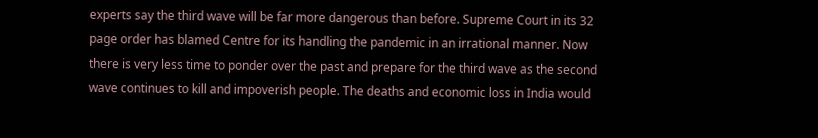experts say the third wave will be far more dangerous than before. Supreme Court in its 32 page order has blamed Centre for its handling the pandemic in an irrational manner. Now there is very less time to ponder over the past and prepare for the third wave as the second wave continues to kill and impoverish people. The deaths and economic loss in India would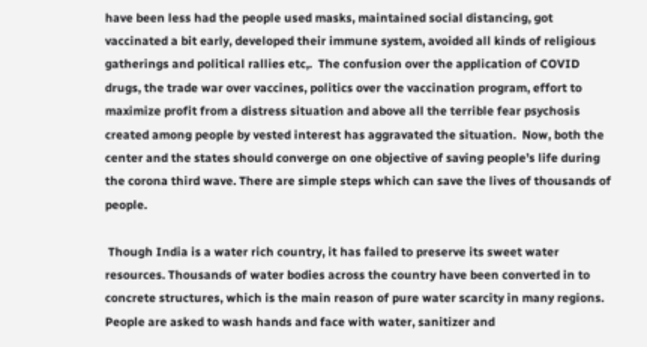have been less had the people used masks, maintained social distancing, got vaccinated a bit early, developed their immune system, avoided all kinds of religious gatherings and political rallies etc,.  The confusion over the application of COVID drugs, the trade war over vaccines, politics over the vaccination program, effort to maximize profit from a distress situation and above all the terrible fear psychosis created among people by vested interest has aggravated the situation.  Now, both the center and the states should converge on one objective of saving people’s life during the corona third wave. There are simple steps which can save the lives of thousands of people.

 Though India is a water rich country, it has failed to preserve its sweet water resources. Thousands of water bodies across the country have been converted in to concrete structures, which is the main reason of pure water scarcity in many regions.  People are asked to wash hands and face with water, sanitizer and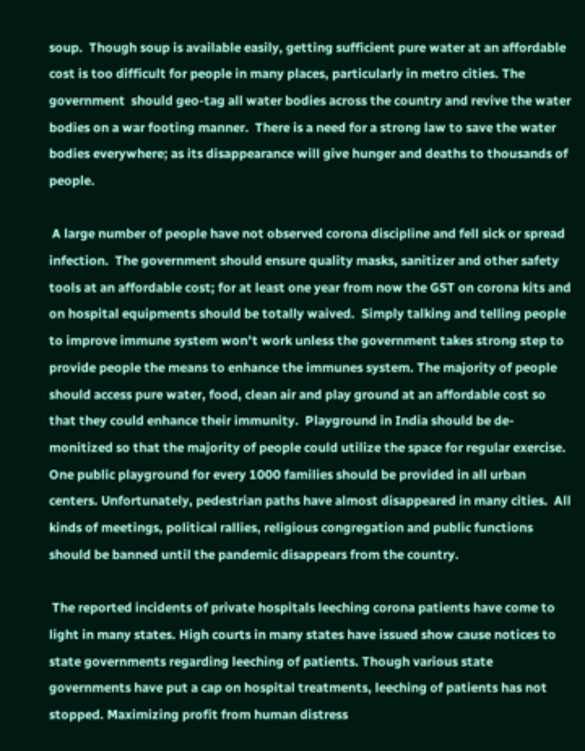soup.  Though soup is available easily, getting sufficient pure water at an affordable cost is too difficult for people in many places, particularly in metro cities. The government  should geo-tag all water bodies across the country and revive the water bodies on a war footing manner.  There is a need for a strong law to save the water bodies everywhere; as its disappearance will give hunger and deaths to thousands of people.

 A large number of people have not observed corona discipline and fell sick or spread infection.  The government should ensure quality masks, sanitizer and other safety tools at an affordable cost; for at least one year from now the GST on corona kits and on hospital equipments should be totally waived.  Simply talking and telling people to improve immune system won’t work unless the government takes strong step to provide people the means to enhance the immunes system. The majority of people should access pure water, food, clean air and play ground at an affordable cost so that they could enhance their immunity.  Playground in India should be de-monitized so that the majority of people could utilize the space for regular exercise. One public playground for every 1000 families should be provided in all urban centers. Unfortunately, pedestrian paths have almost disappeared in many cities.  All kinds of meetings, political rallies, religious congregation and public functions should be banned until the pandemic disappears from the country.

 The reported incidents of private hospitals leeching corona patients have come to light in many states. High courts in many states have issued show cause notices to state governments regarding leeching of patients. Though various state governments have put a cap on hospital treatments, leeching of patients has not stopped. Maximizing profit from human distress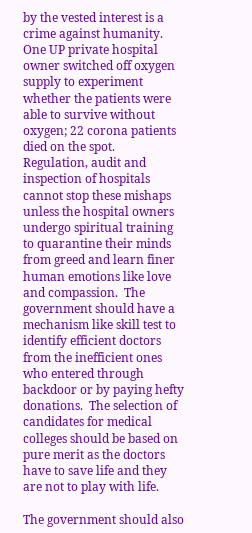by the vested interest is a crime against humanity. One UP private hospital owner switched off oxygen supply to experiment whether the patients were able to survive without oxygen; 22 corona patients died on the spot.    Regulation, audit and inspection of hospitals cannot stop these mishaps unless the hospital owners undergo spiritual training to quarantine their minds from greed and learn finer human emotions like love and compassion.  The government should have a mechanism like skill test to identify efficient doctors from the inefficient ones who entered through backdoor or by paying hefty donations.  The selection of candidates for medical colleges should be based on pure merit as the doctors have to save life and they are not to play with life.

The government should also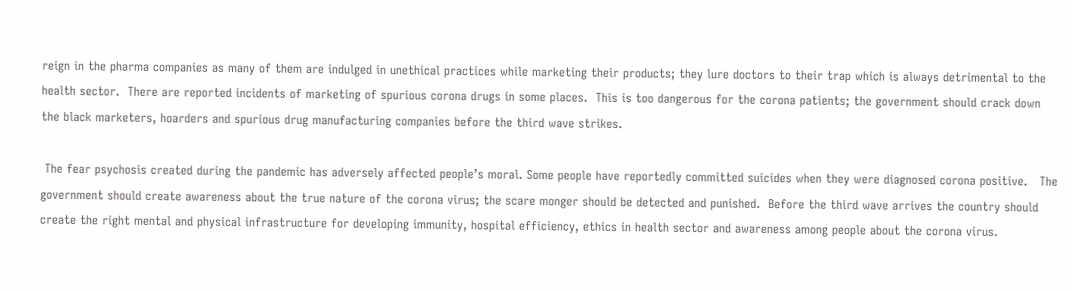reign in the pharma companies as many of them are indulged in unethical practices while marketing their products; they lure doctors to their trap which is always detrimental to the health sector.  There are reported incidents of marketing of spurious corona drugs in some places.  This is too dangerous for the corona patients; the government should crack down the black marketers, hoarders and spurious drug manufacturing companies before the third wave strikes.

 The fear psychosis created during the pandemic has adversely affected people’s moral. Some people have reportedly committed suicides when they were diagnosed corona positive.   The government should create awareness about the true nature of the corona virus; the scare monger should be detected and punished.  Before the third wave arrives the country should create the right mental and physical infrastructure for developing immunity, hospital efficiency, ethics in health sector and awareness among people about the corona virus.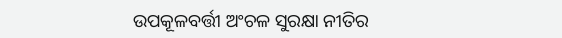ଉପକୂଳବର୍ତ୍ତୀ ଅଂଚଳ ସୁରକ୍ଷା ନୀତିର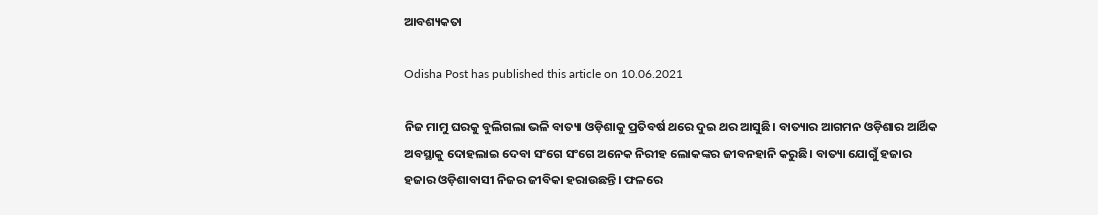ଆବଶ୍ୟକତା

Odisha Post has published this article on 10.06.2021

ନିଜ ମାମୁ ଘରକୁ ବୁଲିଗଲା ଭଳି ବାତ୍ୟା ଓଡ଼ିଶାକୁ ପ୍ରତିବର୍ଷ ଥରେ ଦୁଇ ଥର ଆସୁଛି। ବାତ୍ୟାର ଆଗମନ ଓଡ଼ିଶାର ଆର୍ଥିକ ଅବସ୍ଥାକୁ ଦୋହଲାଇ ଦେବା ସଂଗେ ସଂଗେ ଅନେକ ନିରୀହ ଲୋକଙ୍କର ଜୀବନହାନି କରୁଛି। ବାତ୍ୟା ଯୋଗୁଁ ହଜାର ହଜାର ଓଡ଼ିଶାବାସୀ ନିଜର ଜୀବିକା ହରାଉଛନ୍ତି। ଫଳରେ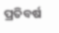ପ୍ରତିବର୍ଷ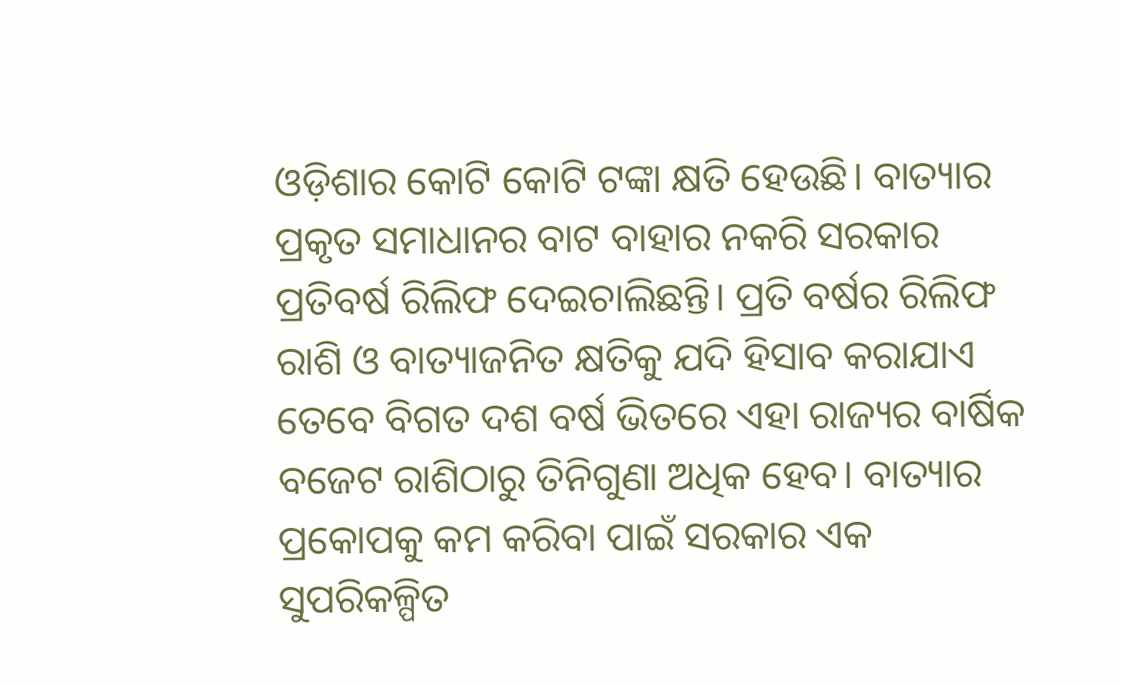ଓଡ଼ିଶାର କୋଟି କୋଟି ଟଙ୍କା କ୍ଷତି ହେଉଛି। ବାତ୍ୟାର ପ୍ରକୃତ ସମାଧାନର ବାଟ ବାହାର ନକରି ସରକାର ପ୍ରତିବର୍ଷ ରିଲିଫ ଦେଇଚାଲିଛନ୍ତି। ପ୍ରତି ବର୍ଷର ରିଲିଫ ରାଶି ଓ ବାତ୍ୟାଜନିତ କ୍ଷତିକୁ ଯଦି ହିସାବ କରାଯାଏ ତେବେ ବିଗତ ଦଶ ବର୍ଷ ଭିତରେ ଏହା ରାଜ୍ୟର ବାର୍ଷିକ ବଜେଟ ରାଶିଠାରୁ ତିନିଗୁଣା ଅଧିକ ହେବ। ବାତ୍ୟାର ପ୍ରକୋପକୁ କମ କରିବା ପାଇଁ ସରକାର ଏକ ସୁପରିକଳ୍ପିତ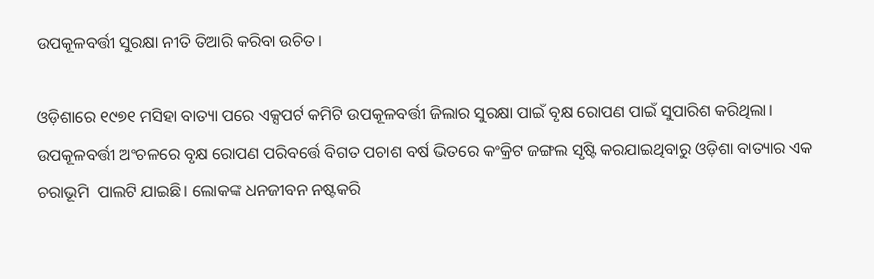ଉପକୂଳବର୍ତ୍ତୀ ସୁରକ୍ଷା ନୀତି ତିଆରି କରିବା ଉଚିତ।

ଓଡ଼ିଶାରେ ୧୯୭୧ ମସିହା ବାତ୍ୟା ପରେ ଏକ୍ସପର୍ଟ କମିଟି ଉପକୂଳବର୍ତ୍ତୀ ଜିଲାର ସୁରକ୍ଷା ପାଇଁ ବୃକ୍ଷ ରୋପଣ ପାଇଁ ସୁପାରିଶ କରିଥିଲା। ଉପକୂଳବର୍ତ୍ତୀ ଅଂଚଳରେ ବୃକ୍ଷ ରୋପଣ ପରିବର୍ତ୍ତେ ବିଗତ ପଚାଶ ବର୍ଷ ଭିତରେ କଂକ୍ରିଟ ଜଙ୍ଗଲ ସୃଷ୍ଟି କରଯାଇଥିବାରୁ ଓଡ଼ିଶା ବାତ୍ୟାର ଏକ ଚରାଭୂମି  ପାଲଟି ଯାଇଛି। ଲୋକଙ୍କ ଧନଜୀବନ ନଷ୍ଟକରି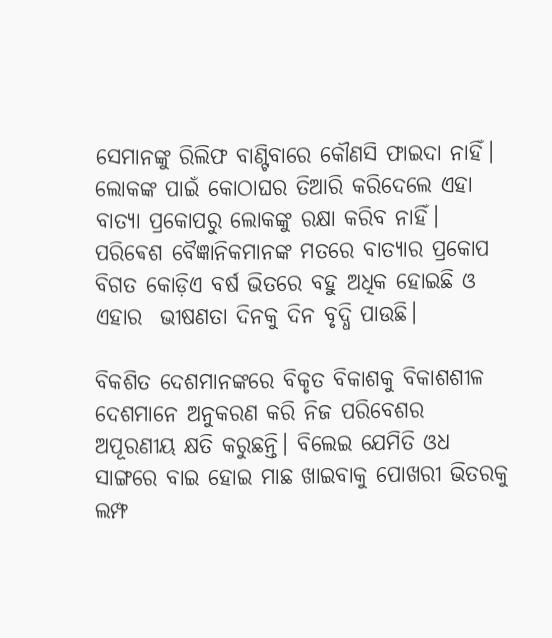ସେମାନଙ୍କୁ ରିଲିଫ ବାଣ୍ଟିବାରେ କୌଣସି ଫାଇଦା ନାହିଁ। ଲୋକଙ୍କ ପାଇଁ କୋଠାଘର ତିଆରି କରିଦେଲେ ଏହା ବାତ୍ୟା ପ୍ରକୋପରୁ ଲୋକଙ୍କୁ ରକ୍ଷା କରିବ ନାହିଁ। ପରିଵେଶ ବୈଜ୍ଞାନିକମାନଙ୍କ ମତରେ ବାତ୍ୟାର ପ୍ରକୋପ ବିଗତ କୋଡ଼ିଏ ବର୍ଷ ଭିତରେ ବହୁ ଅଧିକ ହୋଇଛି ଓ ଏହାର  ଭୀଷଣତା ଦିନକୁ ଦିନ ବୃଦ୍ଧି ପାଉଛି।

ବିକଶିତ ଦେଶମାନଙ୍କରେ ବିକୃତ ବିକାଶକୁ ବିକାଶଶୀଳ ଦେଶମାନେ ଅନୁକରଣ କରି ନିଜ ପରିବେଶର  ଅପୂରଣୀୟ କ୍ଷତି କରୁଛନ୍ତି। ବିଲେଇ ଯେମିତି ଓଧ  ସାଙ୍ଗରେ ବାଇ ହୋଇ ମାଛ ଖାଇବାକୁ ପୋଖରୀ ଭିତରକୁ ଲମ୍ଫ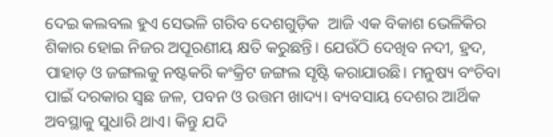ଦେଇ କଲବଲ ହୁଏ ସେଭଳି ଗରିବ ଦେଶଗୁଡ଼ିକ  ଆଜି ଏକ ବିକାଶ ଭେଳିକିର ଶିକାର ହୋଇ ନିଜର ଅପୂରଣୀୟ କ୍ଷତି କରୁଛନ୍ତି। ଯେଉଁଠି ଦେଖିବ ନଦୀ, ହ୍ରଦ, ପାହାଡ଼ ଓ ଜଙ୍ଗଲକୁ ନଷ୍ଟକରି କଂକ୍ରିଟ ଜଙ୍ଗଲ ସୃଷ୍ଟି କରାଯାଉଛି। ମନୁଷ୍ୟ ବଂଚିବା ପାଇଁ ଦରକାର ସ୍ଵଛ ଜଳ, ପବନ ଓ ଉତ୍ତମ ଖାଦ୍ୟ। ବ୍ୟବସାୟ ଦେଶର ଆର୍ଥିକ ଅବସ୍ଥାକୁ ସୁଧାରି ଥାଏ। କିନ୍ତୁ ଯଦି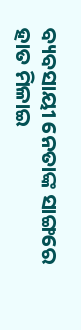ବ୍ୟବସାୟୀ ନେତାଙ୍କ ସାଙ୍ଗରେ ହାତ ମିଳାଇ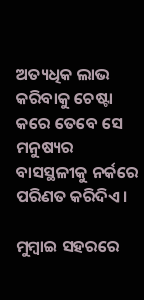ଅତ୍ୟଧିକ ଲାଭ କରିବାକୁ ଚେଷ୍ଟା କରେ ତେବେ ସେ ମନୁଷ୍ୟର ବାସସ୍ଥଳୀକୁ ନର୍କରେ ପରିଣତ କରିଦିଏ।

ମୁମ୍ବାଇ ସହରରେ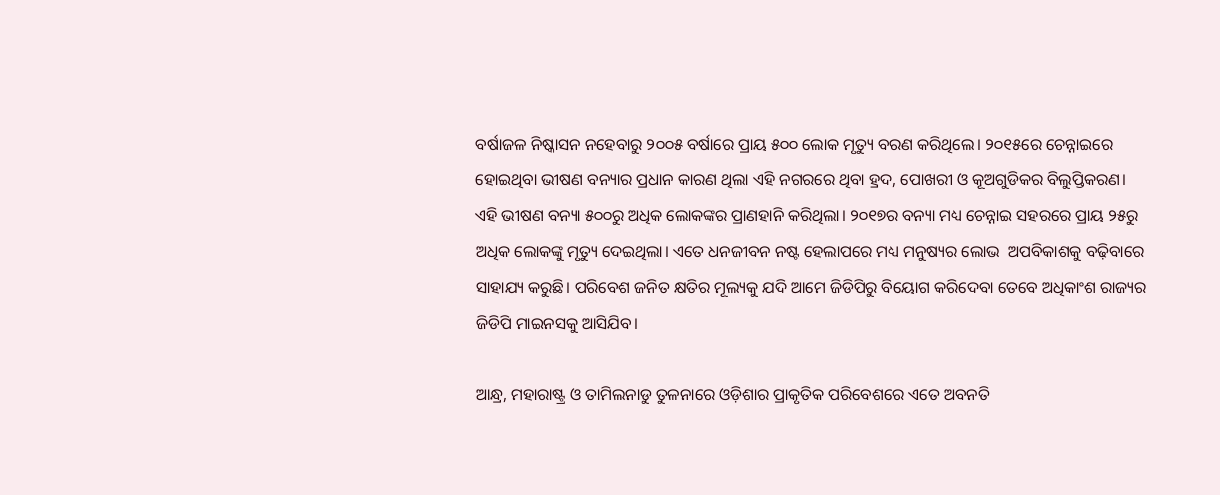ବର୍ଷାଜଳ ନିଷ୍କାସନ ନହେବାରୁ ୨୦୦୫ ବର୍ଷାରେ ପ୍ରାୟ ୫୦୦ ଲୋକ ମୃତ୍ୟୁ ବରଣ କରିଥିଲେ। ୨୦୧୫ରେ ଚେନ୍ନାଇରେ ହୋଇଥିବା ଭୀଷଣ ବନ୍ୟାର ପ୍ରଧାନ କାରଣ ଥିଲା ଏହି ନଗରରେ ଥିବା ହ୍ରଦ, ପୋଖରୀ ଓ କୂଅଗୁଡିକର ବିଲୁପ୍ତିକରଣ। ଏହି ଭୀଷଣ ବନ୍ୟା ୫୦୦ରୁ ଅଧିକ ଲୋକଙ୍କର ପ୍ରାଣହାନି କରିଥିଲା। ୨୦୧୭ର ବନ୍ୟା ମଧ୍ୟ ଚେନ୍ନାଇ ସହରରେ ପ୍ରାୟ ୨୫ରୁ ଅଧିକ ଲୋକଙ୍କୁ ମୃତ୍ୟୁ ଦେଇଥିଲା। ଏତେ ଧନଜୀବନ ନଷ୍ଟ ହେଲାପରେ ମଧ୍ୟ ମନୁଷ୍ୟର ଲୋଭ  ଅପବିକାଶକୁ ବଢ଼ିବାରେ ସାହାଯ୍ୟ କରୁଛି। ପରିବେଶ ଜନିତ କ୍ଷତିର ମୂଲ୍ୟକୁ ଯଦି ଆମେ ଜିଡିପିରୁ ବିୟୋଗ କରିଦେବା ତେବେ ଅଧିକାଂଶ ରାଜ୍ୟର ଜିଡିପି ମାଇନସକୁ ଆସିଯିବ।

ଆନ୍ଧ୍ର, ମହାରାଷ୍ଟ୍ର ଓ ତାମିଲନାଡୁ ତୁଳନାରେ ଓଡ଼ିଶାର ପ୍ରାକୃତିକ ପରିବେଶରେ ଏତେ ଅବନତି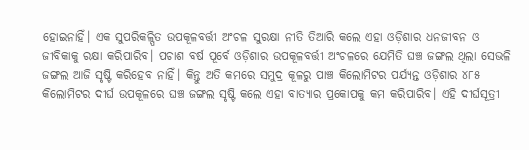ହୋଇନାହିଁ। ଏକ ସୁପରିକଳ୍ପିତ ଉପକୂଳବର୍ତ୍ତୀ ଅଂଚଳ ସୁରକ୍ଷା ନୀତି ତିଆରି କଲେ ଏହା ଓଡ଼ିଶାର ଧନଜୀବନ ଓ ଜୀବିକାକୁ ରକ୍ଷା କରିପାରିବ। ପଚାଶ ବର୍ଷ ପୂର୍ବେ ଓଡ଼ିଶାର ଉପକୂଳବର୍ତ୍ତୀ ଅଂଚଳରେ ଯେମିତି ଘଞ୍ଚ ଜଙ୍ଗଲ ଥିଲା ସେଭଳି ଜଙ୍ଗଲ ଆଜି ସୃଷ୍ଟି କରିହେବ ନାହିଁ। କିନ୍ତୁ ଅତି କମରେ ସମୁଦ୍ର କୂଳରୁ ପାଞ୍ଚ କିଲୋମିଟର ପର୍ଯ୍ୟନ୍ତ ଓଡ଼ିଶାର ୪୮୫ କିଲୋମିଟର ଦୀର୍ଘ ଉପକୂଳରେ ଘଞ୍ଚ ଜଙ୍ଗଲ ସୃଷ୍ଟି କଲେ ଏହା ବାତ୍ୟାର ପ୍ରକୋପକୁ କମ କରିପାରିବ। ଏହି ଦୀର୍ଘସୂତ୍ରୀ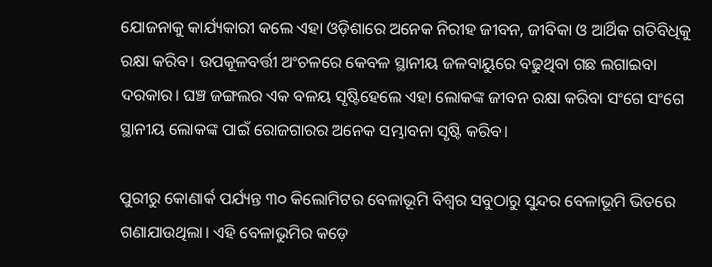ଯୋଜନାକୁ କାର୍ଯ୍ୟକାରୀ କଲେ ଏହା ଓଡ଼ିଶାରେ ଅନେକ ନିରୀହ ଜୀବନ, ଜୀବିକା ଓ ଆର୍ଥିକ ଗତିବିଧିକୁ ରକ୍ଷା କରିବ। ଉପକୂଳବର୍ତ୍ତୀ ଅଂଚଳରେ କେବଳ ସ୍ଥାନୀୟ ଜଳବାୟୁରେ ବଢୁଥିବା ଗଛ ଲଗାଇବା ଦରକାର। ଘଞ୍ଚ ଜଙ୍ଗଲର ଏକ ବଳୟ ସୃଷ୍ଟିହେଲେ ଏହା ଲୋକଙ୍କ ଜୀବନ ରକ୍ଷା କରିବା ସଂଗେ ସଂଗେ ସ୍ଥାନୀୟ ଲୋକଙ୍କ ପାଇଁ ରୋଜଗାରର ଅନେକ ସମ୍ଭାବନା ସୃଷ୍ଟି କରିବ।

ପୁରୀରୁ କୋଣାର୍କ ପର୍ଯ୍ୟନ୍ତ ୩୦ କିଲୋମିଟର ବେଳାଭୂମି ବିଶ୍ୱର ସବୁଠାରୁ ସୁନ୍ଦର ବେଳାଭୂମି ଭିତରେ ଗଣାଯାଉଥିଲା। ଏହି ବେଳାଭୁମିର କଡ଼େ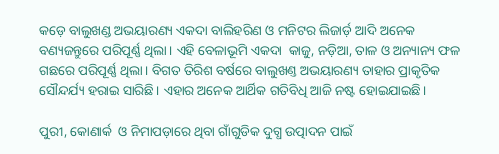କଡ଼େ ବାଲୁଖଣ୍ଡ ଅଭୟାରଣ୍ୟ ଏକଦା ବାଲିହରିଣ ଓ ମନିଟର ଲିଜାର୍ଡ଼ ଆଦି ଅନେକ ବଣ୍ୟଜନ୍ତୁରେ ପରିପୂର୍ଣ୍ଣ ଥିଲା। ଏହି ବେଳାଭୂମି ଏକଦା  କାଜୁ, ନଡ଼ିଆ, ତାଳ ଓ ଅନ୍ୟାନ୍ୟ ଫଳ ଗଛରେ ପରିପୂର୍ଣ୍ଣ ଥିଲା। ବିଗତ ତିରିଶ ବର୍ଷରେ ବାଲୁଖଣ୍ତ ଅଭୟାରଣ୍ୟ ତାହାର ପ୍ରାକୃତିକ ସୌନ୍ଦର୍ଯ୍ୟ ହରାଇ ସାରିଛି। ଏହାର ଅନେକ ଆର୍ଥିକ ଗତିବିଧି ଆଜି ନଷ୍ଟ ହୋଇଯାଇଛି।

ପୁରୀ, କୋଣାର୍କ  ଓ ନିମାପଡ଼ାରେ ଥିବା ଗାଁଗୁଡିକ ଦୁଗ୍ଧ ଉତ୍ପାଦନ ପାଇଁ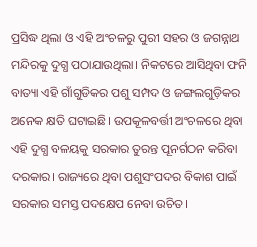ପ୍ରସିଦ୍ଧ ଥିଲା ଓ ଏହି ଅଂଚଳରୁ ପୁରୀ ସହର ଓ ଜଗନ୍ନାଥ ମନ୍ଦିରକୁ ଦୁଗ୍ଧ ପଠାଯାଉଥିଲା। ନିକଟରେ ଆସିଥିବା ଫନି ବାତ୍ୟା ଏହି ଗାଁଗୁଡିକର ପଶୁ ସମ୍ପଦ ଓ ଜଙ୍ଗଲଗୁଡ଼ିକର ଅନେକ କ୍ଷତି ଘଟାଇଛି। ଉପକୂଳବର୍ତ୍ତୀ ଅଂଚଳରେ ଥିବା ଏହି ଦୁଗ୍ଧ ବଳୟକୁ ସରକାର ତୁରନ୍ତ ପୂନର୍ଗଠନ କରିବା ଦରକାର। ରାଜ୍ୟରେ ଥିବା ପଶୁସଂପଦର ବିକାଶ ପାଇଁ ସରକାର ସମସ୍ତ ପଦକ୍ଷେପ ନେବା ଉଚିତ।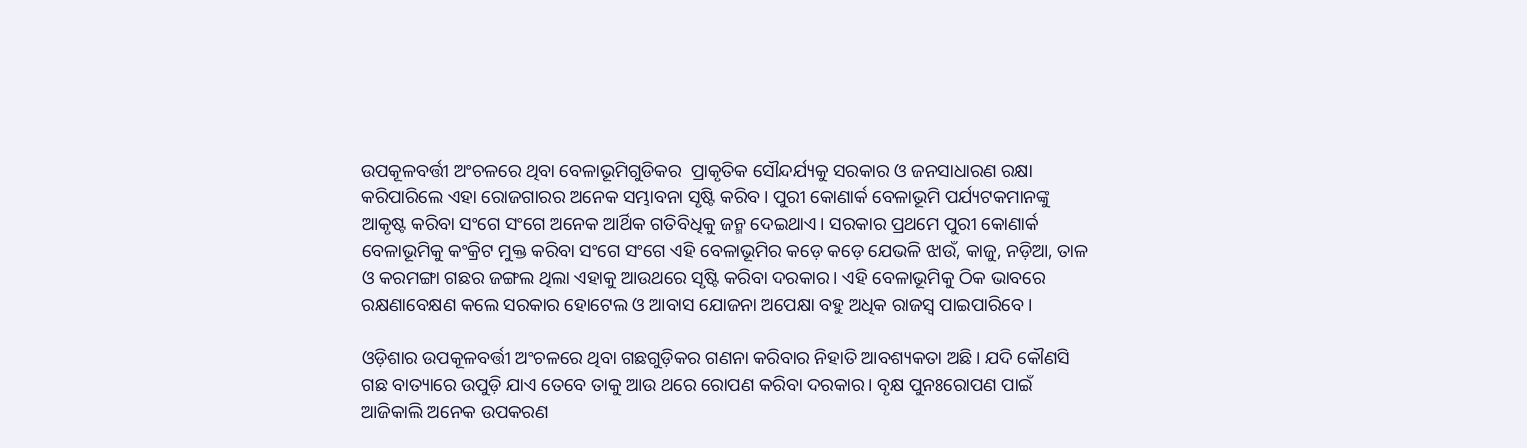ଉପକୂଳବର୍ତ୍ତୀ ଅଂଚଳରେ ଥିବା ବେଳାଭୂମିଗୁଡିକର  ପ୍ରାକୃତିକ ସୌନ୍ଦର୍ଯ୍ୟକୁ ସରକାର ଓ ଜନସାଧାରଣ ରକ୍ଷା କରିପାରିଲେ ଏହା ରୋଜଗାରର ଅନେକ ସମ୍ଭାବନା ସୃଷ୍ଟି କରିବ। ପୁରୀ କୋଣାର୍କ ବେଳାଭୂମି ପର୍ଯ୍ୟଟକମାନଙ୍କୁ ଆକୃଷ୍ଟ କରିବା ସଂଗେ ସଂଗେ ଅନେକ ଆର୍ଥିକ ଗତିବିଧିକୁ ଜନ୍ମ ଦେଇଥାଏ। ସରକାର ପ୍ରଥମେ ପୁରୀ କୋଣାର୍କ ବେଳାଭୂମିକୁ କଂକ୍ରିଟ ମୁକ୍ତ କରିବା ସଂଗେ ସଂଗେ ଏହି ବେଳାଭୂମିର କଡ଼େ କଡ଼େ ଯେଭଳି ଝାଉଁ, କାଜୁ, ନଡ଼ିଆ, ତାଳ ଓ କରମଙ୍ଗା ଗଛର ଜଙ୍ଗଲ ଥିଲା ଏହାକୁ ଆଉଥରେ ସୃଷ୍ଟି କରିବା ଦରକାର। ଏହି ବେଳାଭୂମିକୁ ଠିକ ଭାବରେ ରକ୍ଷଣାବେକ୍ଷଣ କଲେ ସରକାର ହୋଟେଲ ଓ ଆବାସ ଯୋଜନା ଅପେକ୍ଷା ବହୁ ଅଧିକ ରାଜସ୍ୱ ପାଇପାରିବେ।

ଓଡ଼ିଶାର ଉପକୂଳବର୍ତ୍ତୀ ଅଂଚଳରେ ଥିବା ଗଛଗୁଡ଼ିକର ଗଣନା କରିବାର ନିହାତି ଆବଶ୍ୟକତା ଅଛି। ଯଦି କୌଣସି ଗଛ ବାତ୍ୟାରେ ଉପୁଡ଼ି ଯାଏ ତେବେ ତାକୁ ଆଉ ଥରେ ରୋପଣ କରିବା ଦରକାର। ବୃକ୍ଷ ପୁନଃରୋପଣ ପାଇଁ ଆଜିକାଲି ଅନେକ ଉପକରଣ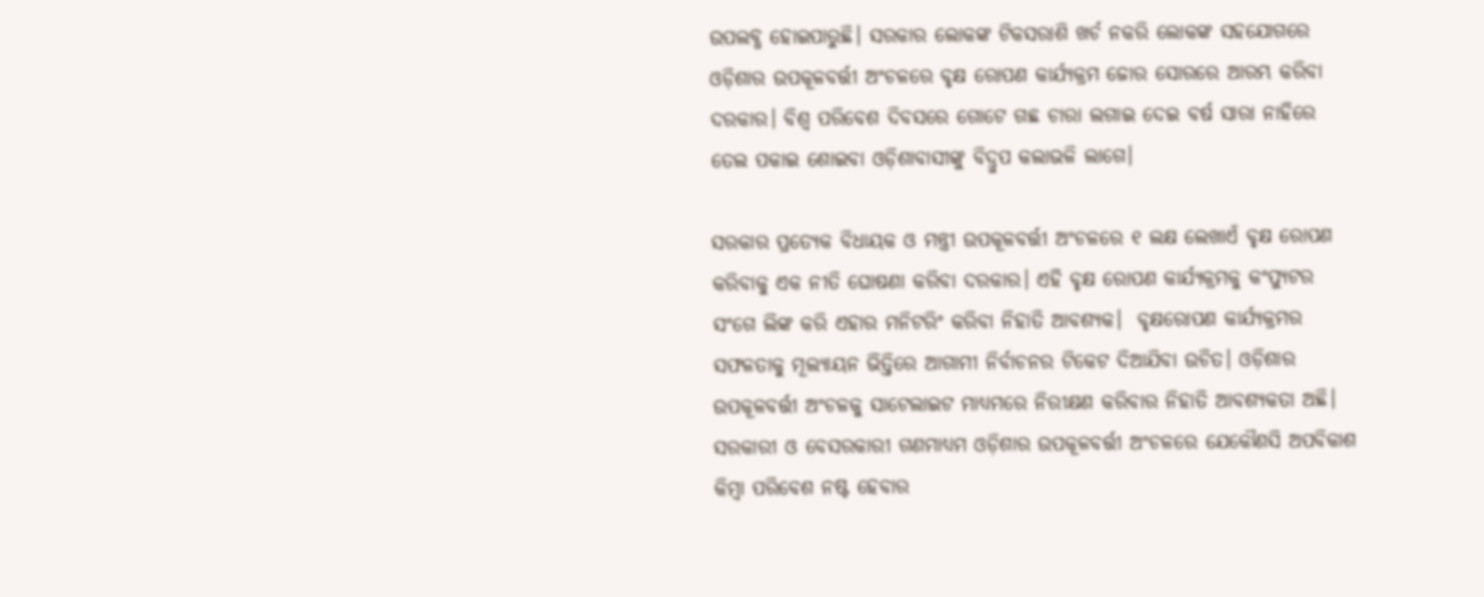ଉପଲବ୍ଧ ହୋଇପାରୁଛି। ସରକାର ଲୋକଙ୍କ ଟିକସରାଶି ଖର୍ଚ ନକରି ଲୋକଙ୍କ ସହଯୋଗରେ ଓଡ଼ିଶାର ଉପକୂଳବର୍ତ୍ତୀ ଅଂଚଳରେ ବୃକ୍ଷ ରୋପଣ କାର୍ଯ୍ୟକ୍ରମ ଜୋର ସୋରରେ ଆରମ୍ଭ କରିବା ଦରକାର। ବିଶ୍ୱ ପରିବେଶ ଦିବସରେ ଗୋଟେ ଗଛ ଚାରା ଲଗାଇ ଦେଇ ବର୍ଷ ସାରା ନାହିରେ ତେଲ ପକାଇ ଶୋଇବା ଓଡ଼ିଶାବାସୀଙ୍କୁ ବିଦ୍ରୁପ କଲାଭଳି ଲାଗେ।

ସରକାର ପ୍ରତ୍ୟେକ ବିଧାୟକ ଓ ମନ୍ତ୍ରୀ ଉପକୂଳବର୍ତ୍ତୀ ଅଂଚଳରେ ୧ ଲକ୍ଷ ଲେଖାଏଁ ବୃକ୍ଷ ରୋପଣ କରିବାକୁ ଏକ ନୀତି ଘୋଷଣା କରିବା ଦରକାର। ଏହି ବୃକ୍ଷ ରୋପଣ କାର୍ଯ୍ୟକ୍ରମକୁ କଂପ୍ୟୁଟର ସଂଗେ ଲିଙ୍କ କରି ଏହାର ମନିଟରିଂ କରିବା ନିହାତି ଆବଶ୍ୟକ।  ବୃକ୍ଷରୋପଣ କାର୍ଯ୍ୟକ୍ରମର ସଫଳତାକୁ ମୂଲ୍ୟାୟନ ଭିତ୍ତିରେ ଆଗାମୀ ନିର୍ବାଚନର ଟିକେଟ ଦିଆଯିବା ଉଚିତ। ଓଡ଼ିଶାର ଉପକୂଳବର୍ତ୍ତୀ ଅଂଚଳକୁ ସାଟେଲାଇଟ ମାଧ୍ୟମରେ ନିରୀକ୍ଷଣ କରିବାର ନିହାତି ଆବଶ୍ୟକତା ଅଛି। ସରକାରୀ ଓ ବେସରକାରୀ ଗଣମାଧ୍ୟମ ଓଡ଼ିଶାର ଉପକୂଳବର୍ତ୍ତୀ ଅଂଚଳରେ ଯେକୌଣସି ଅପବିକାଶ କିମ୍ବା ପରିବେଶ ନଷ୍ଟ ହେବାର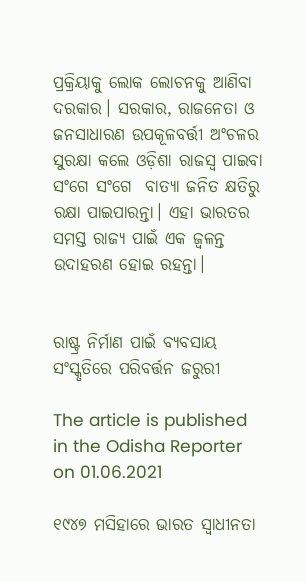ପ୍ରକ୍ରିୟାକୁ ଲୋକ ଲୋଚନକୁ ଆଣିବା ଦରକାର। ସରକାର, ରାଜନେତା ଓ ଜନସାଧାରଣ ଉପକୂଳବର୍ତ୍ତୀ ଅଂଚଳର ସୁରକ୍ଷା କଲେ ଓଡ଼ିଶା ରାଜସ୍ବ ପାଇବା ସଂଗେ ସଂଗେ  ବାତ୍ୟା ଜନିତ କ୍ଷତିରୁ ରକ୍ଷା ପାଇପାରନ୍ତା। ଏହା ଭାରତର ସମସ୍ତ ରାଜ୍ୟ ପାଇଁ ଏକ ଜ୍ୱଳନ୍ତ ଉଦାହରଣ ହୋଇ ରହନ୍ତା।


ରାଷ୍ଟ୍ର ନିର୍ମାଣ ପାଇଁ ବ୍ୟବସାୟ ସଂସ୍କୃତିରେ ପରିବର୍ତ୍ତନ ଜରୁରୀ

The article is published in the Odisha Reporter on 01.06.2021

୧୯୪୭ ମସିହାରେ ଭାରତ ସ୍ୱାଧୀନତା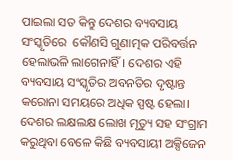ପାଇଲା ସତ କିନ୍ତୁ ଦେଶର ବ୍ୟବସାୟ ସଂସ୍କୃତିରେ  କୌଣସି ଗୁଣାତ୍ମକ ପରିବର୍ତ୍ତନ ହେଲାଭଳି ଲାଗେନାହିଁ। ଦେଶର ଏହି ବ୍ୟବସାୟ ସଂସ୍କୃତିର ଅବନତିର ଦୃଷ୍ଟାନ୍ତ କରୋନା ସମୟରେ ଅଧିକ ସ୍ପଷ୍ଟ ହେଲା। ଦେଶର ଲକ୍ଷଲକ୍ଷ ଲୋଖ ମୃତ୍ୟୁ ସହ ସଂଗ୍ରାମ କରୁଥିବା ବେଳେ କିଛି ବ୍ୟବସାୟୀ ଅକ୍ସିଜେନ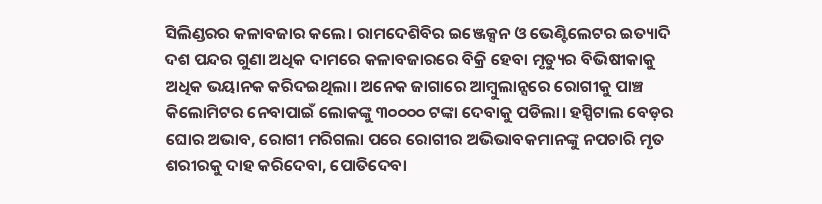ସିଲିଣ୍ଡରର କଳାବଜାର କଲେ। ରାମଦେଶିବିର ଇଞ୍ଜେକ୍ସନ ଓ ଭେଣ୍ଟିଲେଟର ଇତ୍ୟାଦି ଦଶ ପନ୍ଦର ଗୁଣା ଅଧିକ ଦାମରେ କଳାବଜାରରେ ବିକ୍ରି ହେବା ମୃତ୍ୟୁର ବିଭିଷୀକାକୁ ଅଧିକ ଭୟାନକ କରିଦଇଥିଲା। ଅନେକ ଜାଗାରେ ଆମ୍ବୁଲାନ୍ସରେ ରୋଗୀକୁ ପାଞ୍ଚ କିଲୋମିଟର ନେବାପାଇଁ ଲୋକଙ୍କୁ ୩୦୦୦୦ ଟଙ୍କା ଦେବାକୁ ପଡିଲା। ହସ୍ପିଟାଲ ବେଡ଼ର ଘୋର ଅଭାବ, ରୋଗୀ ମରିଗଲା ପରେ ରୋଗୀର ଅଭିଭାବକମାନଙ୍କୁ ନପଚାରି ମୃତ ଶରୀରକୁ ଦାହ କରିଦେବା, ପୋତିଦେବା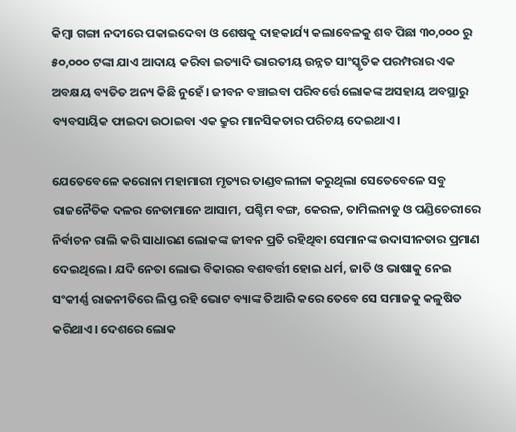କିମ୍ବା ଗଙ୍ଗା ନଦୀରେ ପକାଇଦେବା ଓ ଶେଷକୁ ଦାହକାର୍ଯ୍ୟ କଲାବେଳକୁ ଶବ ପିଛା ୩୦,୦୦୦ ରୁ ୫୦,୦୦୦ ଟଙ୍କା ଯାଏ ଆଦାୟ କରିବା ଇତ୍ୟାଦି ଭାରତୀୟ ଉନ୍ନତ ସାଂସ୍କୃତିକ ପରମ୍ପରାର ଏକ ଅବକ୍ଷୟ ବ୍ୟତିତ ଅନ୍ୟ କିଛି ନୁହେଁ। ଜୀବନ ବଞ୍ଚାଇବା ପରିବର୍ତ୍ତେ ଲୋକଙ୍କ ଅସହାୟ ଅବସ୍ଥାରୁ ବ୍ୟବସାୟିକ ଫାଇଦା ଉଠାଇବା ଏକ କ୍ରୁର ମାନସିକତାର ପରିଚୟ ଦେଇଥାଏ।

ଯେତେବେଳେ କରୋନା ମହାମାରୀ ମୃତ୍ୟର ତାଣ୍ଡବଲୀଳା କରୁଥିଲା ସେତେବେଳେ ସବୁ ରାଜନୈତିକ ଦଳର ନେତାମାନେ ଆସାମ, ପଶ୍ଚିମ ବଙ୍ଗ, କେରଳ, ତାମିଲନାଡୁ ଓ ପଣ୍ଡିଚେରୀରେ ନିର୍ବାଚନ ରାଲି କରି ସାଧାରଣ ଲୋକଙ୍କ ଜୀବନ ପ୍ରତି ରହିଥିବା ସେମାନଙ୍କ ଉଦାସୀନତାର ପ୍ରମାଣ ଦେଇଥିଲେ। ଯଦି ନେତା ଲୋଭ ବିକାରର ବଶବର୍ତ୍ତୀ ହୋଇ ଧର୍ମ, ଜାତି ଓ ଭାଷାକୁ ନେଇ ସଂକୀର୍ଣ୍ଣ ରାଜନୀତିରେ ଲିପ୍ତ ରହି ଭୋଟ ବ୍ୟାଙ୍କ ତିଆରି କରେ ତେବେ ସେ ସମାଜକୁ କଳୁଷିତ କରିଥାଏ। ଦେଶରେ ଲୋକ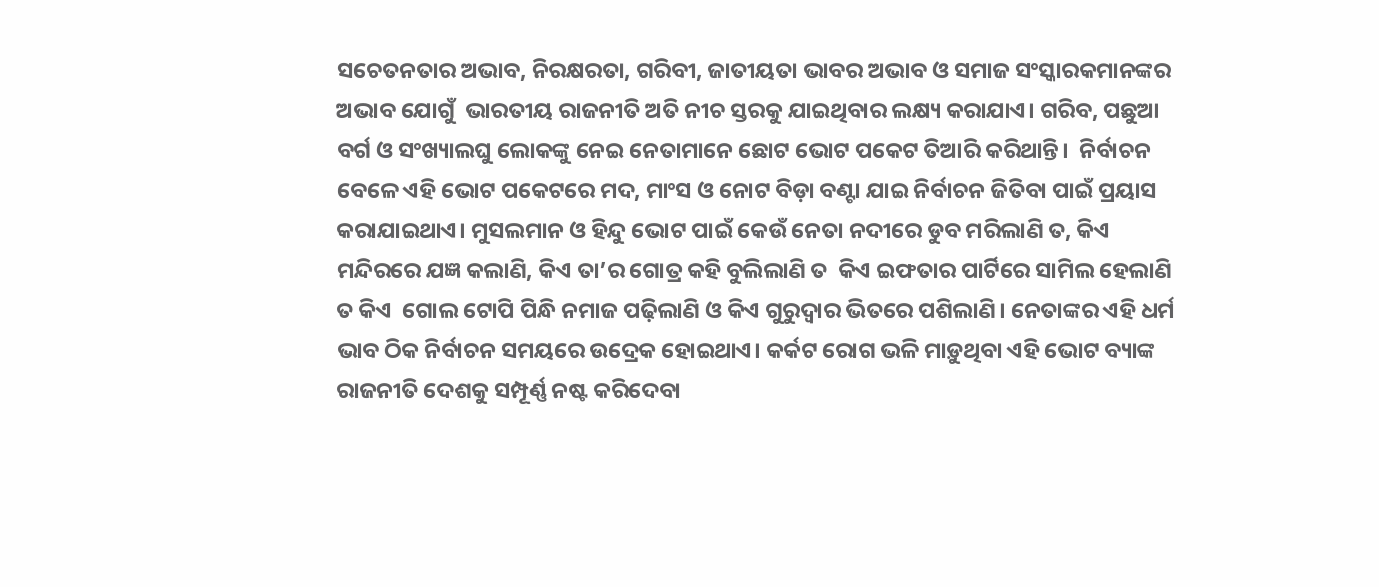ସଚେତନତାର ଅଭାବ, ନିରକ୍ଷରତା, ଗରିବୀ, ଜାତୀୟତା ଭାବର ଅଭାବ ଓ ସମାଜ ସଂସ୍କାରକମାନଙ୍କର ଅଭାବ ଯୋଗୁଁ  ଭାରତୀୟ ରାଜନୀତି ଅତି ନୀଚ ସ୍ତରକୁ ଯାଇଥିବାର ଲକ୍ଷ୍ୟ କରାଯାଏ। ଗରିବ, ପଛୁଆ ବର୍ଗ ଓ ସଂଖ୍ୟାଲଘୁ ଲୋକଙ୍କୁ ନେଇ ନେତାମାନେ ଛୋଟ ଭୋଟ ପକେଟ ତିଆରି କରିଥାନ୍ତି।  ନିର୍ବାଚନ ବେଳେ ଏହି ଭୋଟ ପକେଟରେ ମଦ, ମାଂସ ଓ ନୋଟ ବିଡ଼ା ବଣ୍ଟା ଯାଇ ନିର୍ବାଚନ ଜିତିବା ପାଇଁ ପ୍ରୟାସ କରାଯାଇଥାଏ। ମୁସଲମାନ ଓ ହିନ୍ଦୁ ଭୋଟ ପାଇଁ କେଉଁ ନେତା ନଦୀରେ ଡୁବ ମରିଲାଣି ତ, କିଏ ମନ୍ଦିରରେ ଯଜ୍ଞ କଲାଣି, କିଏ ତା’ର ଗୋତ୍ର କହି ବୁଲିଲାଣି ତ  କିଏ ଇଫତାର ପାର୍ଟିରେ ସାମିଲ ହେଲାଣି ତ କିଏ  ଗୋଲ ଟୋପି ପିନ୍ଧି ନମାଜ ପଢ଼ିଲାଣି ଓ କିଏ ଗୁରୁଦ୍ୱାର ଭିତରେ ପଶିଲାଣି। ନେତାଙ୍କର ଏହି ଧର୍ମ ଭାବ ଠିକ ନିର୍ବାଚନ ସମୟରେ ଉଦ୍ରେକ ହୋଇଥାଏ। କର୍କଟ ରୋଗ ଭଳି ମାଡ଼ୁଥିବା ଏହି ଭୋଟ ବ୍ୟାଙ୍କ ରାଜନୀତି ଦେଶକୁ ସମ୍ପୂର୍ଣ୍ଣ ନଷ୍ଟ କରିଦେବା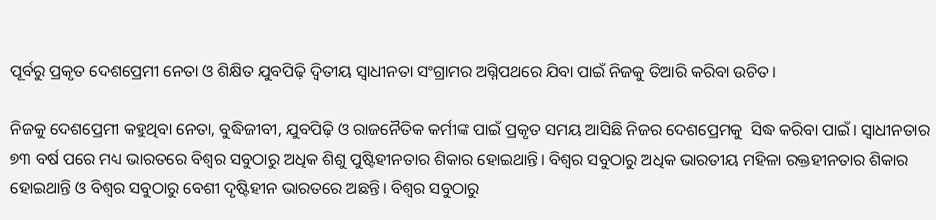ପୂର୍ବରୁ ପ୍ରକୃତ ଦେଶପ୍ରେମୀ ନେତା ଓ ଶିକ୍ଷିତ ଯୁବପିଢ଼ି ଦ୍ଵିତୀୟ ସ୍ୱାଧୀନତା ସଂଗ୍ରାମର ଅଗ୍ନିପଥରେ ଯିବା ପାଇଁ ନିଜକୁ ତିଆରି କରିବା ଉଚିତ।

ନିଜକୁ ଦେଶପ୍ରେମୀ କହୁଥିବା ନେତା, ବୁଦ୍ଧିଜୀବୀ, ଯୁବପିଢ଼ି ଓ ରାଜନୈତିକ କର୍ମୀଙ୍କ ପାଇଁ ପ୍ରକୃତ ସମୟ ଆସିଛି ନିଜର ଦେଶପ୍ରେମକୁ  ସିଦ୍ଧ କରିବା ପାଇଁ। ସ୍ୱାଧୀନତାର ୭୩ ବର୍ଷ ପରେ ମଧ୍ୟ ଭାରତରେ ବିଶ୍ୱର ସବୁଠାରୁ ଅଧିକ ଶିଶୁ ପୁଷ୍ଟିହୀନତାର ଶିକାର ହୋଇଥାନ୍ତି। ବିଶ୍ୱର ସବୁଠାରୁ ଅଧିକ ଭାରତୀୟ ମହିଳା ରକ୍ତହୀନତାର ଶିକାର ହୋଇଥାନ୍ତି ଓ ବିଶ୍ୱର ସବୁଠାରୁ ବେଶୀ ଦୃଷ୍ଟିହୀନ ଭାରତରେ ଅଛନ୍ତି। ବିଶ୍ୱର ସବୁଠାରୁ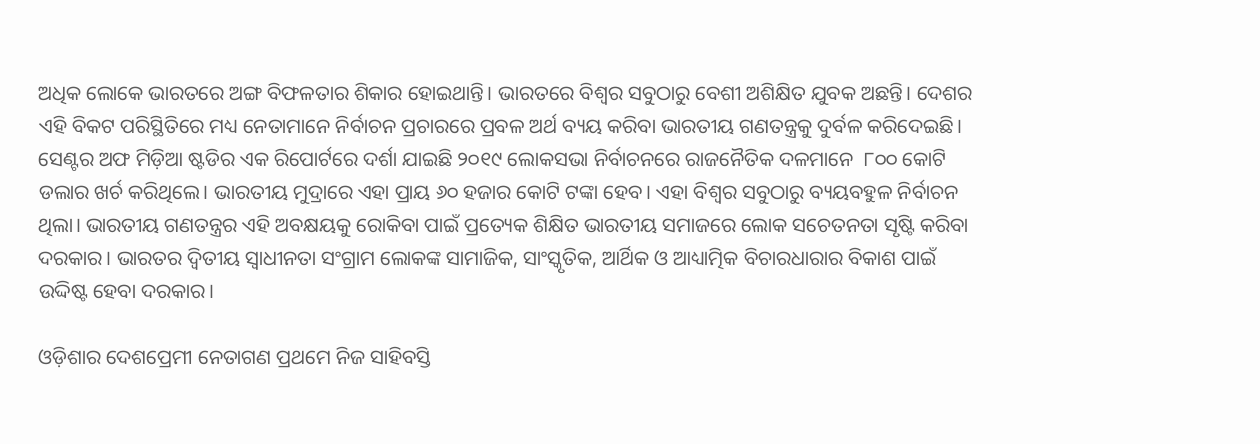ଅଧିକ ଲୋକେ ଭାରତରେ ଅଙ୍ଗ ବିଫଳତାର ଶିକାର ହୋଇଥାନ୍ତି। ଭାରତରେ ବିଶ୍ୱର ସବୁଠାରୁ ବେଶୀ ଅଶିକ୍ଷିତ ଯୁବକ ଅଛନ୍ତି। ଦେଶର ଏହି ବିକଟ ପରିସ୍ଥିତିରେ ମଧ୍ୟ ନେତାମାନେ ନିର୍ବାଚନ ପ୍ରଚାରରେ ପ୍ରବଳ ଅର୍ଥ ବ୍ୟୟ କରିବା ଭାରତୀୟ ଗଣତନ୍ତ୍ରକୁ ଦୁର୍ବଳ କରିଦେଇଛି। ସେଣ୍ଟର ଅଫ ମିଡ଼ିଆ ଷ୍ଟଡିର ଏକ ରିପୋର୍ଟରେ ଦର୍ଶା ଯାଇଛି ୨୦୧୯ ଲୋକସଭା ନିର୍ବାଚନରେ ରାଜନୈତିକ ଦଳମାନେ  ୮୦୦ କୋଟି ଡଲାର ଖର୍ଚ କରିଥିଲେ। ଭାରତୀୟ ମୁଦ୍ରାରେ ଏହା ପ୍ରାୟ ୬୦ ହଜାର କୋଟି ଟଙ୍କା ହେବ। ଏହା ବିଶ୍ୱର ସବୁଠାରୁ ବ୍ୟୟବହୁଳ ନିର୍ବାଚନ ଥିଲା। ଭାରତୀୟ ଗଣତନ୍ତ୍ରର ଏହି ଅବକ୍ଷୟକୁ ରୋକିବା ପାଇଁ ପ୍ରତ୍ୟେକ ଶିକ୍ଷିତ ଭାରତୀୟ ସମାଜରେ ଲୋକ ସଚେତନତା ସୃଷ୍ଟି କରିବା ଦରକାର। ଭାରତର ଦ୍ଵିତୀୟ ସ୍ୱାଧୀନତା ସଂଗ୍ରାମ ଲୋକଙ୍କ ସାମାଜିକ, ସାଂସ୍କୃତିକ, ଆର୍ଥିକ ଓ ଆଧ୍ୟାତ୍ମିକ ବିଚାରଧାରାର ବିକାଶ ପାଇଁ ଉଦ୍ଦିଷ୍ଟ ହେବା ଦରକାର।

ଓଡ଼ିଶାର ଦେଶପ୍ରେମୀ ନେତାଗଣ ପ୍ରଥମେ ନିଜ ସାହିବସ୍ତି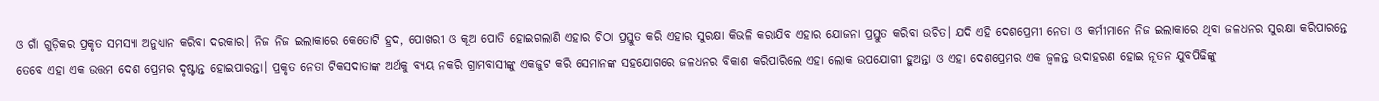ଓ ଗାଁ ଗୁଡ଼ିକର ପ୍ରକୃତ ସମସ୍ୟା ଅନୁଧ୍ୟାନ କରିବା ଦରକାର। ନିଜ ନିଜ ଇଲାକାରେ କେତୋଟି ହ୍ରଦ, ପୋଖରୀ ଓ କୂଅ ପୋତି ହୋଇଗଲାଣି ଏହାର ଚିଠା ପ୍ରସ୍ତୁତ କରି ଏହାର ସୁରକ୍ଷା କିଭଳି କରାଯିବ ଏହାର ଯୋଜନା ପ୍ରସ୍ତୁତ କରିବା ଉଚିତ। ଯଦି ଏହି ଦେଶପ୍ରେମୀ ନେତା ଓ କର୍ମୀମାନେ ନିଜ ଇଲାକାରେ ଥିବା ଜଳଧନର ସୁରକ୍ଷା କରିପାରନ୍ତେ ତେବେ ଏହା ଏକ ଉତ୍ତମ ଦେଶ ପ୍ରେମର ଦୃଷ୍ଟାନ୍ତ ହୋଇପାରନ୍ତା। ପ୍ରକୃତ ନେତା ଟିକସଦାତାଙ୍କ ଅର୍ଥକୁ ବ୍ୟୟ ନକରି ଗ୍ରାମବାସୀଙ୍କୁ ଏକଜୁଟ କରି ସେମାନଙ୍କ ସହଯୋଗରେ ଜଳଧନର ବିକାଶ କରିପାରିଲେ ଏହା ଲୋକ ଉପଯୋଗୀ ହୁଅନ୍ତା ଓ ଏହା ଦେଶପ୍ରେମର ଏକ ଜ୍ୱଳନ୍ତ ଉଦାହରଣ ହୋଇ ନୂତନ ଯୁବପିଢିଙ୍କୁ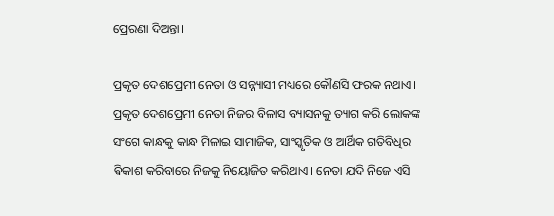ପ୍ରେରଣା ଦିଅନ୍ତା।

ପ୍ରକୃତ ଦେଶପ୍ରେମୀ ନେତା ଓ ସନ୍ନ୍ୟାସୀ ମଧ୍ୟରେ କୌଣସି ଫରକ ନଥାଏ। ପ୍ରକୃତ ଦେଶପ୍ରେମୀ ନେତା ନିଜର ବିଳାସ ବ୍ୟାସନକୁ ତ୍ୟାଗ କରି ଲୋକଙ୍କ ସଂଗେ କାନ୍ଧକୁ କାନ୍ଧ ମିଳାଇ ସାମାଜିକ, ସାଂସ୍କୃତିକ ଓ ଆର୍ଥିକ ଗତିବିଧିର ଵିକାଶ କରିବାରେ ନିଜକୁ ନିୟୋଜିତ କରିଥାଏ। ନେତା ଯଦି ନିଜେ ଏସି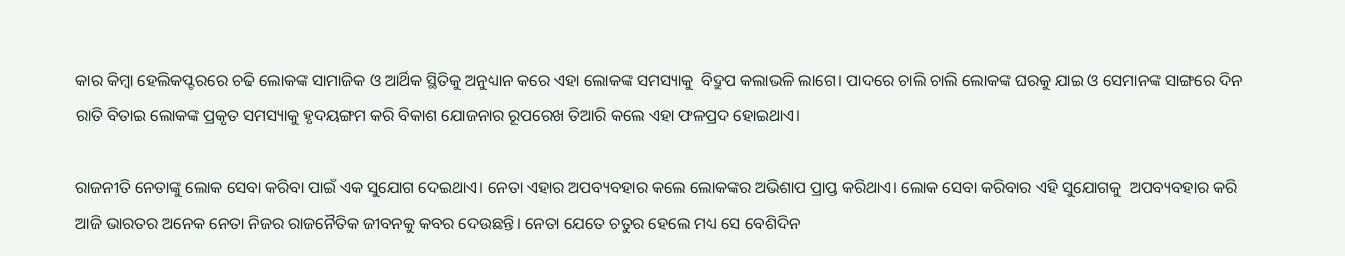କାର କିମ୍ବା ହେଲିକପ୍ଟରରେ ଚଢି ଲୋକଙ୍କ ସାମାଜିକ ଓ ଆର୍ଥିକ ସ୍ଥିତିକୁ ଅନୁଧ୍ୟାନ କରେ ଏହା ଲୋକଙ୍କ ସମସ୍ୟାକୁ  ବିଦ୍ରୁପ କଲାଭଳି ଲାଗେ। ପାଦରେ ଚାଲି ଚାଲି ଲୋକଙ୍କ ଘରକୁ ଯାଇ ଓ ସେମାନଙ୍କ ସାଙ୍ଗରେ ଦିନ ରାତି ବିତାଇ ଲୋକଙ୍କ ପ୍ରକୃତ ସମସ୍ୟାକୁ ହୃଦୟଙ୍ଗମ କରି ବିକାଶ ଯୋଜନାର ରୂପରେଖ ତିଆରି କଲେ ଏହା ଫଳପ୍ରଦ ହୋଇଥାଏ।

ରାଜନୀତି ନେତାଙ୍କୁ ଲୋକ ସେବା କରିବା ପାଇଁ ଏକ ସୁଯୋଗ ଦେଇଥାଏ। ନେତା ଏହାର ଅପବ୍ୟବହାର କଲେ ଲୋକଙ୍କର ଅଭିଶାପ ପ୍ରାପ୍ତ କରିଥାଏ। ଲୋକ ସେବା କରିବାର ଏହି ସୁଯୋଗକୁ  ଅପବ୍ୟବହାର କରି ଆଜି ଭାରତର ଅନେକ ନେତା ନିଜର ରାଜନୈତିକ ଜୀବନକୁ କବର ଦେଉଛନ୍ତି। ନେତା ଯେତେ ଚତୁର ହେଲେ ମଧ୍ୟ ସେ ବେଶିଦିନ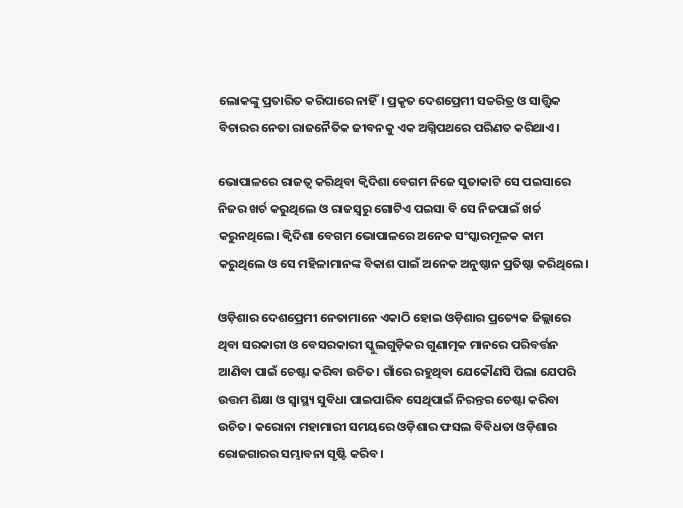ଲୋକଙ୍କୁ ପ୍ରତାରିତ କରିପାରେ ନାହିଁ। ପ୍ରକୃତ ଦେଶପ୍ରେମୀ ସଚ୍ଚରିତ୍ର ଓ ସାତ୍ତ୍ଵିକ ବିଚାରର ନେତା ରାଜନୈତିକ ଜୀବନକୁ ଏକ ଅଗ୍ନିପଥରେ ପରିଣତ କରିଥାଏ।

ଭୋପାଳରେ ରାଜତ୍ୱ କରିଥିବା କ୍ୱିଦିଶା ବେଗମ ନିଜେ ସୁତାକାଟି ସେ ପଇସାରେ ନିଜର ଖର୍ଚ କରୁଥିଲେ ଓ ରାଜସ୍ୱରୁ ଗୋଟିଏ ପଇସା ବି ସେ ନିଜପାଇଁ ଖର୍ଚ୍ଚ କରୁନଥିଲେ। କ୍ୱିଦିଶା ବେଗମ ଭୋପାଳରେ ଅନେକ ସଂସ୍କାରମୂଳକ କାମ କରୁଥିଲେ ଓ ସେ ମହିଳାମାନଙ୍କ ବିକାଶ ପାଇଁ ଅନେକ ଅନୁଷ୍ଠାନ ପ୍ରତିଷ୍ଠା କରିଥିଲେ।

ଓଡ଼ିଶାର ଦେଶପ୍ରେମୀ ନେତାମାନେ ଏକାଠି ହୋଇ ଓଡ଼ିଶାର ପ୍ରତ୍ୟେକ ଜିଲ୍ଲାରେ ଥିବା ସରକାରୀ ଓ ବେସରକାରୀ ସ୍କୁଲଗୁଡ଼ିକର ଗୁଣାତ୍ମକ ମାନରେ ପରିବର୍ତ୍ତନ ଆଣିବା ପାଇଁ ଚେଷ୍ଟା କରିବା ଉଚିତ। ଗାଁରେ ରହୁଥିବା ଯେକୌଣସି ପିଲା ଯେପରି ଉତ୍ତମ ଶିକ୍ଷା ଓ ସ୍ୱାସ୍ଥ୍ୟ ସୁବିଧା ପାଇପାରିବ ସେଥିପାଇଁ ନିରନ୍ତର ଚେଷ୍ଟା କରିବା ଉଚିତ। କରୋନା ମହାମାରୀ ସମୟରେ ଓଡ଼ିଶାର ଫସଲ ବିବିଧତା ଓଡ଼ିଶାର ରୋଜଗାରର ସମ୍ଭାବନା ସୃଷ୍ଟି କରିବ।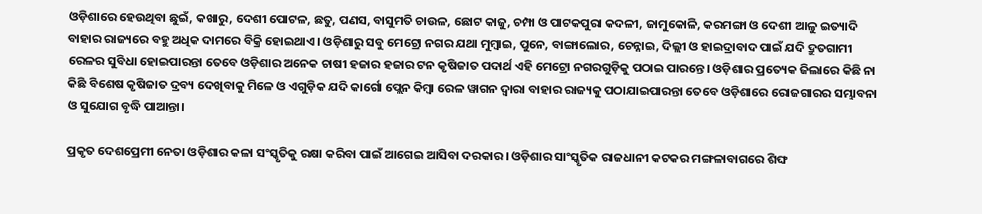ଓଡ଼ିଶାରେ ହେଉଥିବା ଛୁଇଁ, କଖାରୁ, ଦେଶୀ ପୋଟଳ, ଛତୁ, ପଣସ, ବାସୁମତି ଚାଉଳ, ଛୋଟ କାଜୁ, ଚମ୍ପା ଓ ପାଟକପୁରା କଦଳୀ, ଜାମୁକୋଳି, କରମଙ୍ଗା ଓ ଦେଶୀ ଆଳୁ ଇତ୍ୟାଦି ବାହାର ରାଜ୍ୟରେ ବହୁ ଅଧିକ ଦାମରେ ବିକ୍ରି ହୋଇଥାଏ। ଓଡ଼ିଶାରୁ ସବୁ ମେଟ୍ରୋ ନଗର ଯଥା ମୁମ୍ବାଇ, ପୁନେ, ବାଙ୍ଗାଲୋର, ଚେନ୍ନାଇ, ଦିଲ୍ଲୀ ଓ ହାଇଦ୍ରାବାଦ ପାଇଁ ଯଦି ଦ୍ରୁତଗାମୀ ରେଳର ସୁବିଧା ହୋଇପାରନ୍ତା ତେବେ ଓଡ଼ିଶାର ଅନେକ ଚାଷୀ ହଜାର ହଜାର ଟନ କୃଷିଜାତ ପଦାର୍ଥ ଏହି ମେଟ୍ରୋ ନଗରଗୁଡ଼ିକୁ ପଠାଇ ପାରନ୍ତେ। ଓଡ଼ିଶାର ପ୍ରତ୍ୟେକ ଜିଲାରେ କିଛି ନା କିଛି ବିଶେଷ କୃଷିଜାତ ଦ୍ରବ୍ୟ ଦେଖିବାକୁ ମିଳେ ଓ ଏଗୁଡ଼ିକ ଯଦି କାର୍ଗୋ ପ୍ଲେନ କିମ୍ବା ରେଳ ୱାଗନ ଦ୍ୱାରା ବାହାର ରାଜ୍ୟକୁ ପଠାଯାଇପାରନ୍ତା ତେବେ ଓଡ଼ିଶାରେ ରୋଜଗାରର ସମ୍ଭାବନା ଓ ସୁଯୋଗ ବୃଦ୍ଧି ପାଆନ୍ତା।

ପ୍ରକୃତ ଦେଶପ୍ରେମୀ ନେତା ଓଡ଼ିଶାର କଳା ସଂସ୍କୃତିକୁ ରକ୍ଷା କରିବା ପାଇଁ ଆଗେଇ ଆସିବା ଦରକାର। ଓଡ଼ିଶାର ସାଂସ୍କୃତିକ ରାଜଧାନୀ କଟକର ମଙ୍ଗଳାବାଗରେ ଶିଙ୍ଘ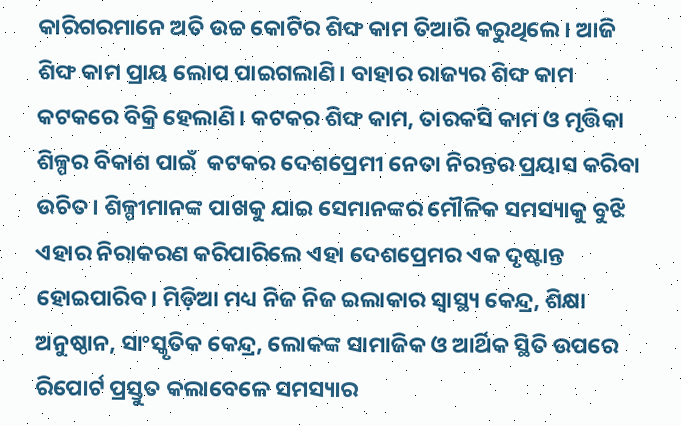କାରିଗରମାନେ ଅତି ଉଚ୍ଚ କୋଟିର ଶିଙ୍ଘ କାମ ତିଆରି କରୁଥିଲେ। ଆଜି ଶିଙ୍ଘ କାମ ପ୍ରାୟ ଲୋପ ପାଇଗଲାଣି। ବାହାର ରାଜ୍ୟର ଶିଙ୍ଘ କାମ କଟକରେ ବିକ୍ରି ହେଲାଣି। କଟକର ଶିଙ୍ଘ କାମ, ତାରକସି କାମ ଓ ମୃତ୍ତିକା ଶିଳ୍ପର ବିକାଶ ପାଇଁ  କଟକର ଦେଶପ୍ରେମୀ ନେତା ନିରନ୍ତର ପ୍ରୟାସ କରିବା ଉଚିତ। ଶିଳ୍ପୀମାନଙ୍କ ପାଖକୁ ଯାଇ ସେମାନଙ୍କର ମୌଳିକ ସମସ୍ୟାକୁ ବୁଝି ଏହାର ନିରାକରଣ କରିପାରିଲେ ଏହା ଦେଶପ୍ରେମର ଏକ ଦୃଷ୍ଟାନ୍ତ ହୋଇପାରିବ। ମିଡ଼ିଆ ମଧ୍ୟ ନିଜ ନିଜ ଇଲାକାର ସ୍ୱାସ୍ଥ୍ୟ କେନ୍ଦ୍ର, ଶିକ୍ଷା ଅନୁଷ୍ଠାନ, ସାଂସ୍କୃତିକ କେନ୍ଦ୍ର, ଲୋକଙ୍କ ସାମାଜିକ ଓ ଆର୍ଥିକ ସ୍ଥିତି ଉପରେ ରିପୋର୍ଟ ପ୍ରସ୍ତୁତ କଲାବେଳେ ସମସ୍ୟାର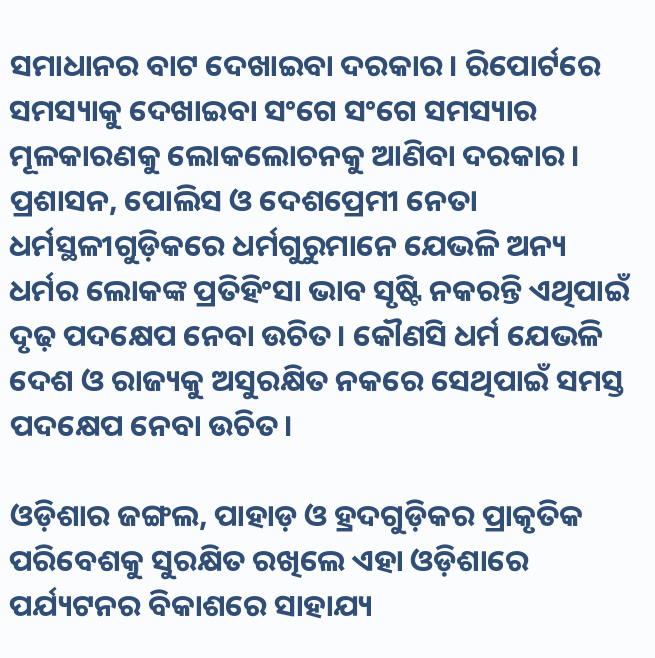ସମାଧାନର ବାଟ ଦେଖାଇବା ଦରକାର। ରିପୋର୍ଟରେ ସମସ୍ୟାକୁ ଦେଖାଇବା ସଂଗେ ସଂଗେ ସମସ୍ୟାର ମୂଳକାରଣକୁ ଲୋକଲୋଚନକୁ ଆଣିବା ଦରକାର। ପ୍ରଶାସନ, ପୋଲିସ ଓ ଦେଶପ୍ରେମୀ ନେତା ଧର୍ମସ୍ଥଳୀଗୁଡ଼ିକରେ ଧର୍ମଗୁରୁମାନେ ଯେଭଳି ଅନ୍ୟ ଧର୍ମର ଲୋକଙ୍କ ପ୍ରତିହିଂସା ଭାବ ସୃଷ୍ଟି ନକରନ୍ତି ଏଥିପାଇଁ ଦୃଢ଼ ପଦକ୍ଷେପ ନେବା ଉଚିତ। କୌଣସି ଧର୍ମ ଯେଭଳି ଦେଶ ଓ ରାଜ୍ୟକୁ ଅସୁରକ୍ଷିତ ନକରେ ସେଥିପାଇଁ ସମସ୍ତ ପଦକ୍ଷେପ ନେବା ଉଚିତ।

ଓଡ଼ିଶାର ଜଙ୍ଗଲ, ପାହାଡ଼ ଓ ହ୍ରଦଗୁଡ଼ିକର ପ୍ରାକୃତିକ ପରିବେଶକୁ ସୁରକ୍ଷିତ ରଖିଲେ ଏହା ଓଡ଼ିଶାରେ ପର୍ଯ୍ୟଟନର ବିକାଶରେ ସାହାଯ୍ୟ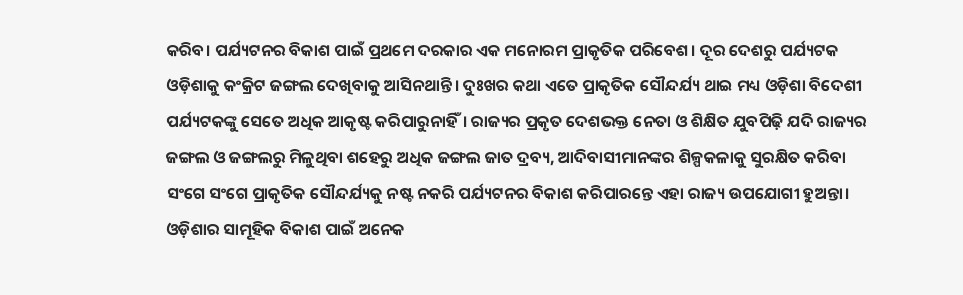କରିବ। ପର୍ଯ୍ୟଟନର ବିକାଶ ପାଇଁ ପ୍ରଥମେ ଦରକାର ଏକ ମନୋରମ ପ୍ରାକୃତିକ ପରିବେଶ। ଦୂର ଦେଶରୁ ପର୍ଯ୍ୟଟକ ଓଡ଼ିଶାକୁ କଂକ୍ରିଟ ଜଙ୍ଗଲ ଦେଖିବାକୁ ଆସିନଥାନ୍ତି। ଦୁଃଖର କଥା ଏତେ ପ୍ରାକୃତିକ ସୌନ୍ଦର୍ଯ୍ୟ ଥାଇ ମଧ୍ୟ ଓଡ଼ିଶା ବିଦେଶୀ ପର୍ଯ୍ୟଟକଙ୍କୁ ସେତେ ଅଧିକ ଆକୃଷ୍ଟ କରିପାରୁନାହିଁ। ରାଜ୍ୟର ପ୍ରକୃତ ଦେଶଭକ୍ତ ନେତା ଓ ଶିକ୍ଷିତ ଯୁବପିଢ଼ି ଯଦି ରାଜ୍ୟର  ଜଙ୍ଗଲ ଓ ଜଙ୍ଗଲରୁ ମିଳୁଥିବା ଶହେରୁ ଅଧିକ ଜଙ୍ଗଲ ଜାତ ଦ୍ରବ୍ୟ, ଆଦିବାସୀମାନଙ୍କର ଶିଳ୍ପକଳାକୁ ସୁରକ୍ଷିତ କରିବା ସଂଗେ ସଂଗେ ପ୍ରାକୃତିକ ସୌନ୍ଦର୍ଯ୍ୟକୁ ନଷ୍ଟ ନକରି ପର୍ଯ୍ୟଟନର ବିକାଶ କରିପାରନ୍ତେ ଏହା ରାଜ୍ୟ ଉପଯୋଗୀ ହୁଅନ୍ତା। ଓଡ଼ିଶାର ସାମୂହିକ ବିକାଶ ପାଇଁ ଅନେକ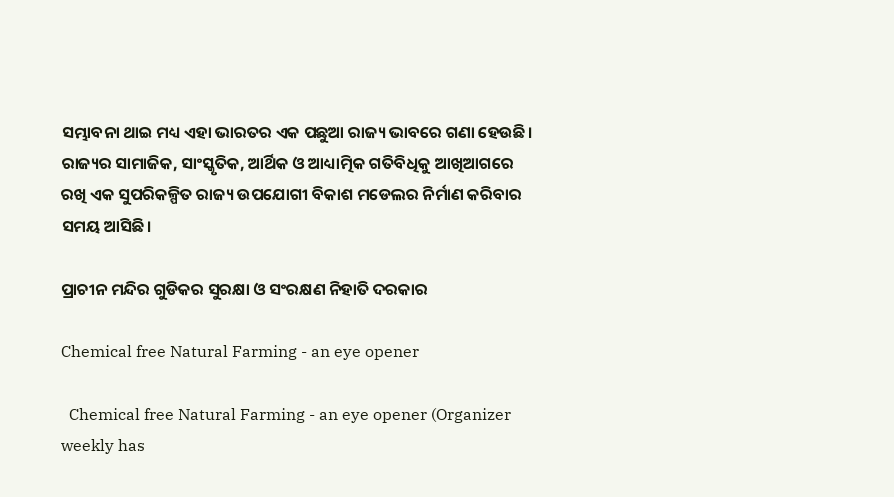ସମ୍ଭାବନା ଥାଇ ମଧ୍ୟ ଏହା ଭାରତର ଏକ ପଛୁଆ ରାଜ୍ୟ ଭାବରେ ଗଣା ହେଉଛି। ରାଜ୍ୟର ସାମାଜିକ, ସାଂସ୍କୃତିକ, ଆର୍ଥିକ ଓ ଆଧ୍ୟାତ୍ମିକ ଗତିବିଧିକୁ ଆଖିଆଗରେ ରଖି ଏକ ସୁପରିକଳ୍ପିତ ରାଜ୍ୟ ଉପଯୋଗୀ ବିକାଶ ମଡେଲର ନିର୍ମାଣ କରିବାର ସମୟ ଆସିଛି।

ପ୍ରାଚୀନ ମନ୍ଦିର ଗୁଡିକର ସୁରକ୍ଷା ଓ ସଂରକ୍ଷଣ ନିହାତି ଦରକାର

Chemical free Natural Farming - an eye opener

  Chemical free Natural Farming - an eye opener (Organizer weekly has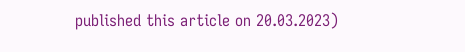published this article on 20.03.2023)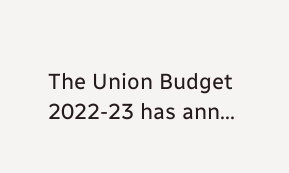The Union Budget 2022-23 has ann...